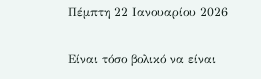Πέμπτη 22 Ιανουαρίου 2026

Είναι τόσο βολικό να είναι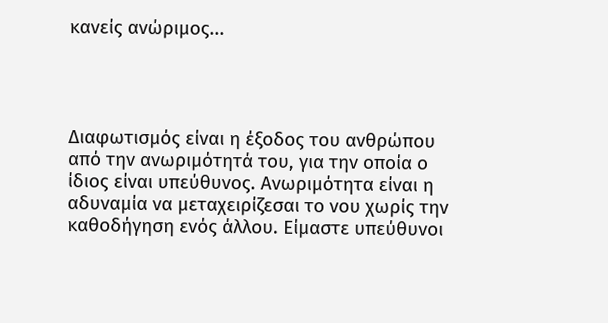κανείς ανώριμος...




Διαφωτισμός είναι η έξοδος του ανθρώπου από την ανωριμότητά του, για την οποία ο ίδιος είναι υπεύθυνος. Ανωριμότητα είναι η αδυναμία να μεταχειρίζεσαι το νου χωρίς την καθοδήγηση ενός άλλου. Είμαστε υπεύθυνοι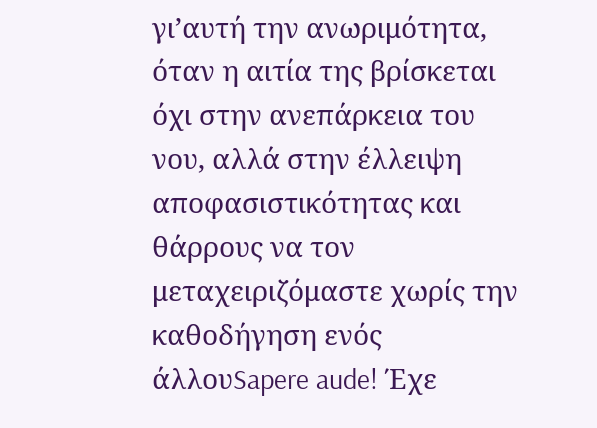γι’αυτή την ανωριμότητα, όταν η αιτία της βρίσκεται όχι στην ανεπάρκεια του νου, αλλά στην έλλειψη αποφασιστικότητας και θάρρους να τον μεταχειριζόμαστε χωρίς την καθοδήγηση ενός άλλουSapere aude! Έχε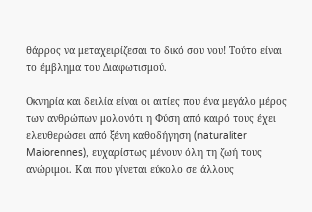θάρρος να μεταχειρίζεσαι το δικό σου νου! Τούτο είναι το έμβλημα του Διαφωτισμού.

Οκνηρία και δειλία είναι οι αιτίες που ένα μεγάλο μέρος των ανθρώπων μολονότι η Φύση από καιρό τους έχει ελευθερώσει από ξένη καθοδήγηση (naturaliter Maiorennes), ευχαρίστως μένουν όλη τη ζωή τους ανώριμοι. Και που γίνεται εύκολο σε άλλους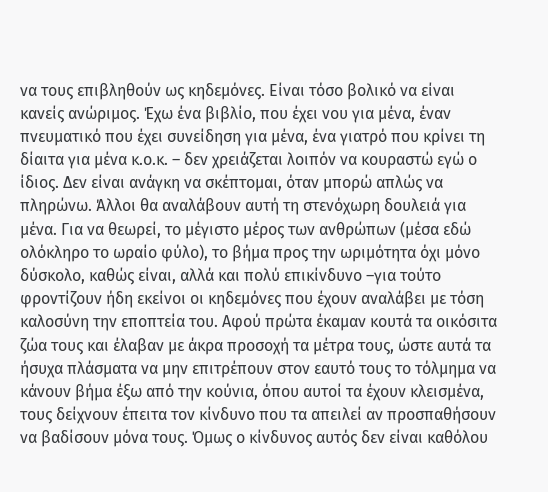να τους επιβληθούν ως κηδεμόνες. Είναι τόσο βολικό να είναι κανείς ανώριμος. Έχω ένα βιβλίο, που έχει νου για μένα, έναν πνευματικό που έχει συνείδηση για μένα, ένα γιατρό που κρίνει τη δίαιτα για μένα κ.ο.κ. – δεν χρειάζεται λοιπόν να κουραστώ εγώ ο ίδιος. Δεν είναι ανάγκη να σκέπτομαι, όταν μπορώ απλώς να πληρώνω. Άλλοι θα αναλάβουν αυτή τη στενόχωρη δουλειά για μένα. Για να θεωρεί, το μέγιστο μέρος των ανθρώπων (μέσα εδώ ολόκληρο το ωραίο φύλο), το βήμα προς την ωριμότητα όχι μόνο δύσκολο, καθώς είναι, αλλά και πολύ επικίνδυνο –για τούτο φροντίζουν ήδη εκείνοι οι κηδεμόνες που έχουν αναλάβει με τόση καλοσύνη την εποπτεία του. Αφού πρώτα έκαμαν κουτά τα οικόσιτα ζώα τους και έλαβαν με άκρα προσοχή τα μέτρα τους, ώστε αυτά τα ήσυχα πλάσματα να μην επιτρέπουν στον εαυτό τους το τόλμημα να κάνουν βήμα έξω από την κούνια, όπου αυτοί τα έχουν κλεισμένα, τους δείχνουν έπειτα τον κίνδυνο που τα απειλεί αν προσπαθήσουν να βαδίσουν μόνα τους. Όμως ο κίνδυνος αυτός δεν είναι καθόλου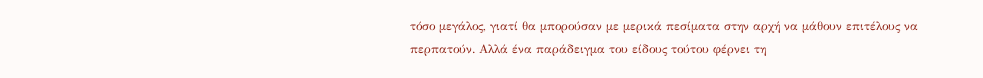τόσο μεγάλος, γιατί θα μπορούσαν με μερικά πεσίματα στην αρχή να μάθουν επιτέλους να περπατούν. Αλλά ένα παράδειγμα του είδους τούτου φέρνει τη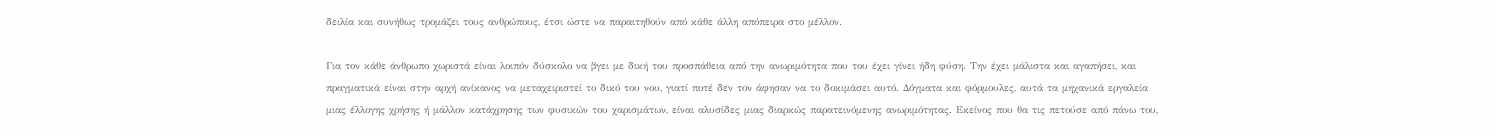δειλία και συνήθως τρομάζει τους ανθρώπους, έτσι ώστε να παραιτηθούν από κάθε άλλη απόπειρα στο μέλλον.

Για τον κάθε άνθρωπο χωριστά είναι λοιπόν δύσκολο να βγει με δική του προσπάθεια από την ανωριμότητα που του έχει γίνει ήδη φύση. Την έχει μάλιστα και αγαπήσει, και πραγματικά είναι στην αρχή ανίκανος να μεταχειριστεί το δικό του νου, γιατί ποτέ δεν τον άφησαν να το δοκιμάσει αυτό. Δόγματα και φόρμουλες, αυτά τα μηχανικά εργαλεία μιας έλλογης χρήσης ή μάλλον κατάχρησης των φυσικών του χαρισμάτων, είναι αλυσίδες μιας διαρκώς παρατεινόμενης ανωριμότητας. Εκείνος που θα τις πετούσε από πάνω του,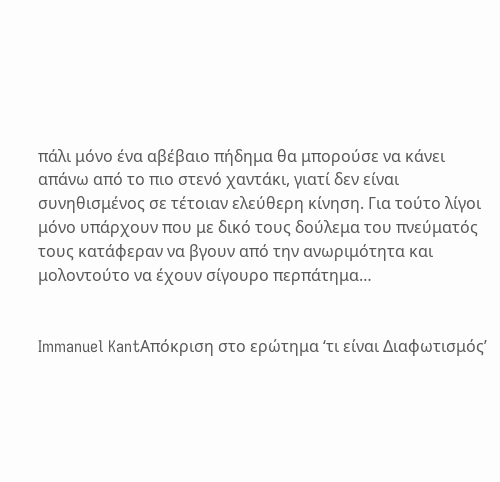πάλι μόνο ένα αβέβαιο πήδημα θα μπορούσε να κάνει απάνω από το πιο στενό χαντάκι, γιατί δεν είναι συνηθισμένος σε τέτοιαν ελεύθερη κίνηση. Για τούτο λίγοι μόνο υπάρχουν που με δικό τους δούλεμα του πνεύματός τους κατάφεραν να βγουν από την ανωριμότητα και μολοντούτο να έχουν σίγουρο περπάτημα…


Immanuel KantΑπόκριση στο ερώτημα ‘τι είναι Διαφωτισμός’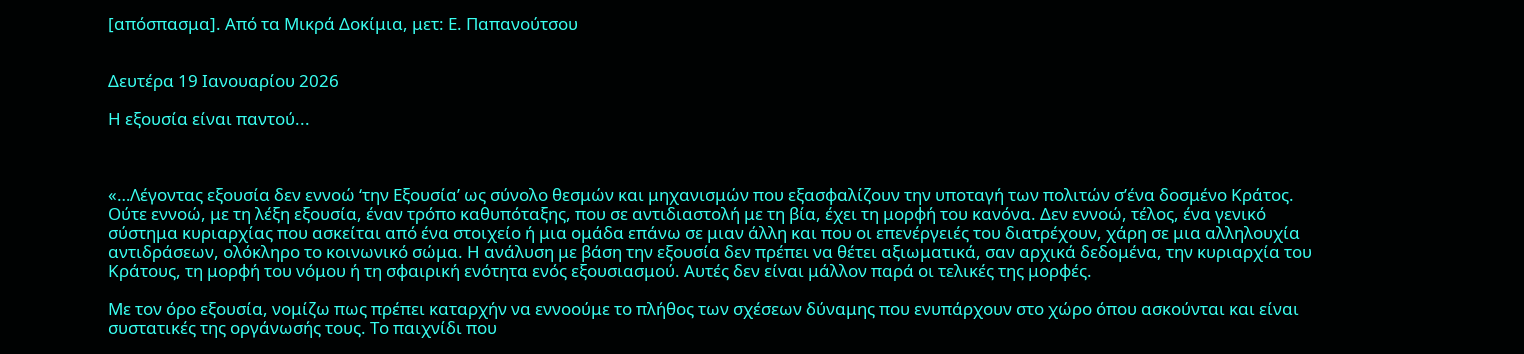[απόσπασμα]. Από τα Μικρά Δοκίμια, μετ: Ε. Παπανούτσου


Δευτέρα 19 Ιανουαρίου 2026

Η εξουσία είναι παντού...



«…Λέγοντας εξουσία δεν εννοώ ‘την Εξουσία’ ως σύνολο θεσμών και μηχανισμών που εξασφαλίζουν την υποταγή των πολιτών σ’ένα δοσμένο Κράτος. Ούτε εννοώ, με τη λέξη εξουσία, έναν τρόπο καθυπόταξης, που σε αντιδιαστολή με τη βία, έχει τη μορφή του κανόνα. Δεν εννοώ, τέλος, ένα γενικό σύστημα κυριαρχίας που ασκείται από ένα στοιχείο ή μια ομάδα επάνω σε μιαν άλλη και που οι επενέργειές του διατρέχουν, χάρη σε μια αλληλουχία αντιδράσεων, ολόκληρο το κοινωνικό σώμα. Η ανάλυση με βάση την εξουσία δεν πρέπει να θέτει αξιωματικά, σαν αρχικά δεδομένα, την κυριαρχία του Κράτους, τη μορφή του νόμου ή τη σφαιρική ενότητα ενός εξουσιασμού. Αυτές δεν είναι μάλλον παρά οι τελικές της μορφές.

Με τον όρο εξουσία, νομίζω πως πρέπει καταρχήν να εννοούμε το πλήθος των σχέσεων δύναμης που ενυπάρχουν στο χώρο όπου ασκούνται και είναι συστατικές της οργάνωσής τους. Το παιχνίδι που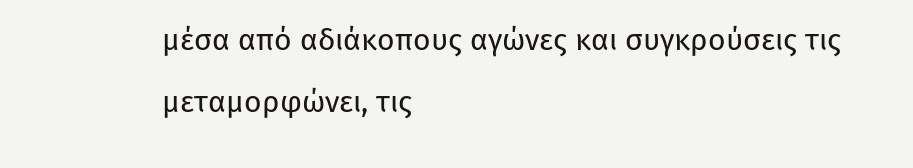μέσα από αδιάκοπους αγώνες και συγκρούσεις τις μεταμορφώνει, τις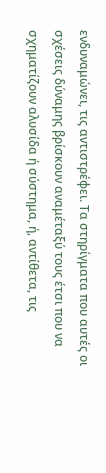ενδυναμώνει, τις αντιστρέφει. Τα στηρίγματα που αυτές οι σχέσεις δύναμης βρίσκουν αναμέταξύ τους έτσι που να σχηματίζουν αλυσίδα ή σύστημα, ή, αντίθετα, τις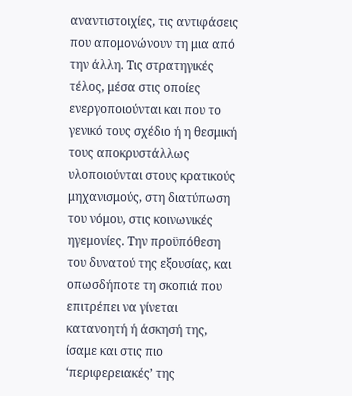αναντιστοιχίες, τις αντιφάσεις που απομονώνουν τη μια από την άλλη. Τις στρατηγικές τέλος, μέσα στις οποίες ενεργοποιούνται και που το γενικό τους σχέδιο ή η θεσμική τους αποκρυστάλλως υλοποιούνται στους κρατικούς μηχανισμούς, στη διατύπωση του νόμου, στις κοινωνικές ηγεμονίες. Την προϋπόθεση του δυνατού της εξουσίας, και οπωσδήποτε τη σκοπιά που επιτρέπει να γίνεται κατανοητή ή άσκησή της, ίσαμε και στις πιο ‘περιφερειακές’ της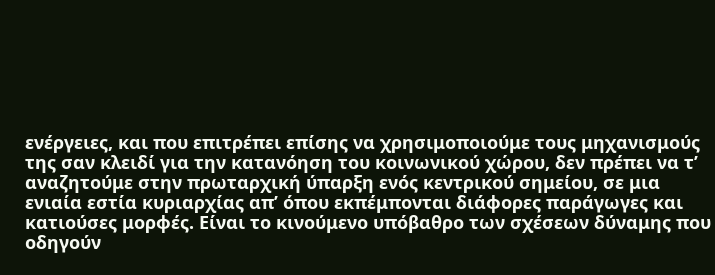ενέργειες, και που επιτρέπει επίσης να χρησιμοποιούμε τους μηχανισμούς της σαν κλειδί για την κατανόηση του κοινωνικού χώρου, δεν πρέπει να τ’ αναζητούμε στην πρωταρχική ύπαρξη ενός κεντρικού σημείου, σε μια ενιαία εστία κυριαρχίας απ’ όπου εκπέμπονται διάφορες παράγωγες και κατιούσες μορφές. Είναι το κινούμενο υπόβαθρο των σχέσεων δύναμης που οδηγούν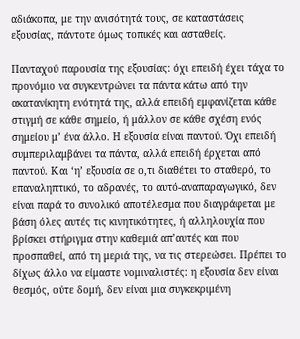αδιάκοπα, με την ανισότητά τους, σε καταστάσεις εξουσίας, πάντοτε όμως τοπικές και ασταθείς.

Πανταχού παρουσία της εξουσίας: όχι επειδή έχει τάχα το προνόμιο να συγκεντρώνει τα πάντα κάτω από την ακατανίκητη ενότητά της, αλλά επειδή εμφανίζεται κάθε στιγμή σε κάθε σημείο, ή μάλλον σε κάθε σχέση ενός σημείου μ’ ένα άλλο. Η εξουσία είναι παντού. Όχι επειδή συμπεριλαμβάνει τα πάντα, αλλά επειδή έρχεται από παντού. Και ‘η’ εξουσία σε ο,τι διαθέτει το σταθερό, το επαναληπτικό, το αδρανές, το αυτό-αναπαραγωγικό, δεν είναι παρά το συνολικό αποτέλεσμα που διαγράφεται με βάση όλες αυτές τις κινητικότητες, ή αλληλουχία που βρίσκει στήριγμα στην καθεμιά απ’αυτές και που προσπαθεί, από τη μεριά της, να τις στερεώσει. Πρέπει το δίχως άλλο να είμαστε νομιναλιστές: η εξουσία δεν είναι θεσμός, ούτε δομή, δεν είναι μια συγκεκριμένη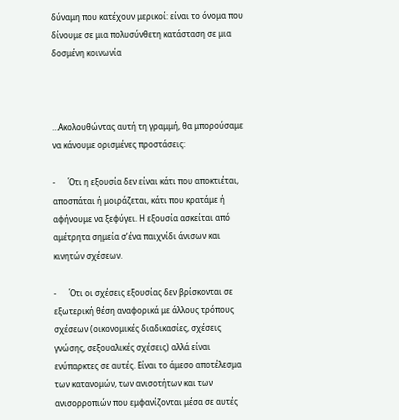δύναμη που κατέχουν μερικοί: είναι το όνομα που δίνουμε σε μια πολυσύνθετη κατάσταση σε μια δοσμένη κοινωνία



…Ακολουθώντας αυτή τη γραμμή, θα μπορούσαμε να κάνουμε ορισμένες προστάσεις:

-      Ότι η εξουσία δεν είναι κάτι που αποκτιέται, αποσπάται ή μοιράζεται, κάτι που κρατάμε ή αφήνουμε να ξεφύγει. Η εξουσία ασκείται από αμέτρητα σημεία σ’ένα παιχνίδι άνισων και κινητών σχέσεων.

-      Ότι οι σχέσεις εξουσίας δεν βρίσκονται σε εξωτερική θέση αναφορικά με άλλους τρόπους σχέσεων (οικονομικές διαδικασίες, σχέσεις γνώσης, σεξουαλικές σχέσεις) αλλά είναι ενύπαρκτες σε αυτές. Είναι το άμεσο αποτέλεσμα των κατανομών, των ανισοτήτων και των ανισορροπιών που εμφανίζονται μέσα σε αυτές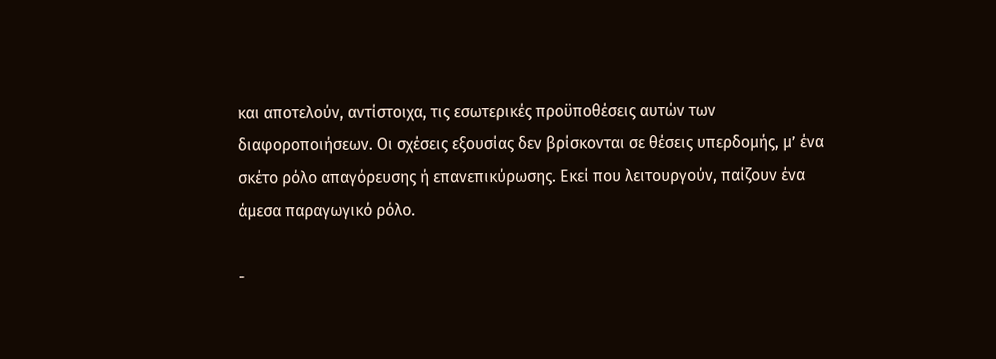και αποτελούν, αντίστοιχα, τις εσωτερικές προϋποθέσεις αυτών των διαφοροποιήσεων. Οι σχέσεις εξουσίας δεν βρίσκονται σε θέσεις υπερδομής, μ’ ένα σκέτο ρόλο απαγόρευσης ή επανεπικύρωσης. Εκεί που λειτουργούν, παίζουν ένα άμεσα παραγωγικό ρόλο.

-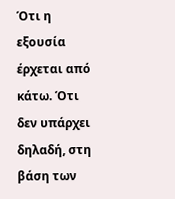Ότι η εξουσία έρχεται από κάτω. Ότι δεν υπάρχει δηλαδή, στη βάση των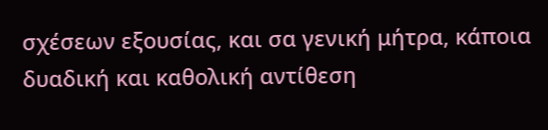σχέσεων εξουσίας, και σα γενική μήτρα, κάποια δυαδική και καθολική αντίθεση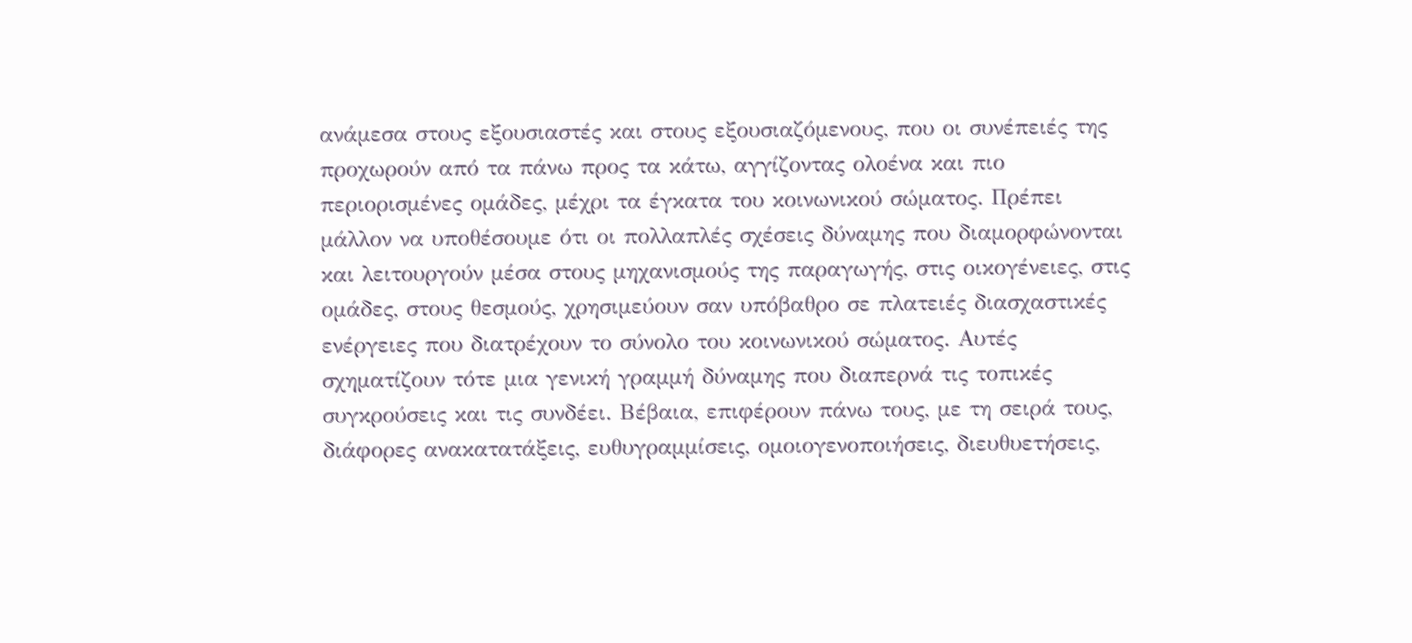ανάμεσα στους εξουσιαστές και στους εξουσιαζόμενους, που οι συνέπειές της προχωρούν από τα πάνω προς τα κάτω, αγγίζοντας ολοένα και πιο περιορισμένες ομάδες, μέχρι τα έγκατα του κοινωνικού σώματος. Πρέπει μάλλον να υποθέσουμε ότι οι πολλαπλές σχέσεις δύναμης που διαμορφώνονται και λειτουργούν μέσα στους μηχανισμούς της παραγωγής, στις οικογένειες, στις ομάδες, στους θεσμούς, χρησιμεύουν σαν υπόβαθρο σε πλατειές διασχαστικές ενέργειες που διατρέχουν το σύνολο του κοινωνικού σώματος. Αυτές σχηματίζουν τότε μια γενική γραμμή δύναμης που διαπερνά τις τοπικές συγκρούσεις και τις συνδέει. Βέβαια, επιφέρουν πάνω τους, με τη σειρά τους, διάφορες ανακατατάξεις, ευθυγραμμίσεις, ομοιογενοποιήσεις, διευθυετήσεις,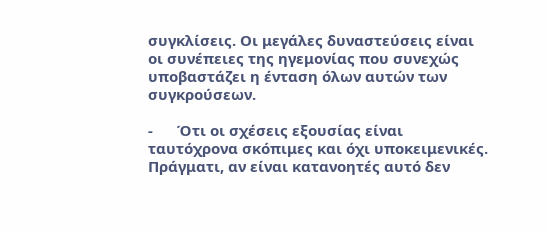συγκλίσεις. Οι μεγάλες δυναστεύσεις είναι οι συνέπειες της ηγεμονίας που συνεχώς υποβαστάζει η ένταση όλων αυτών των συγκρούσεων.

-      Ότι οι σχέσεις εξουσίας είναι ταυτόχρονα σκόπιμες και όχι υποκειμενικές. Πράγματι, αν είναι κατανοητές αυτό δεν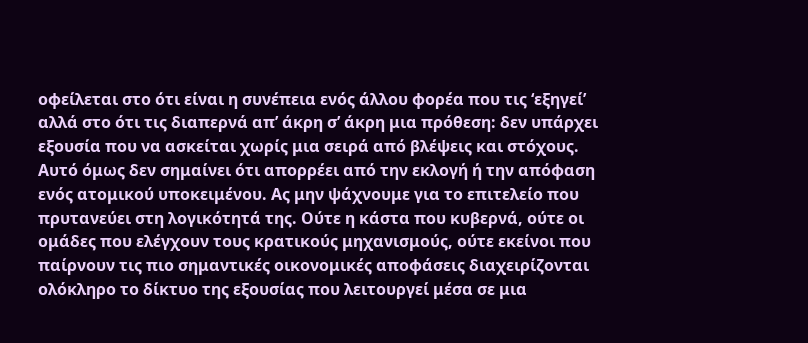οφείλεται στο ότι είναι η συνέπεια ενός άλλου φορέα που τις ‘εξηγεί’ αλλά στο ότι τις διαπερνά απ’ άκρη σ’ άκρη μια πρόθεση: δεν υπάρχει εξουσία που να ασκείται χωρίς μια σειρά από βλέψεις και στόχους. Αυτό όμως δεν σημαίνει ότι απορρέει από την εκλογή ή την απόφαση ενός ατομικού υποκειμένου. Ας μην ψάχνουμε για το επιτελείο που πρυτανεύει στη λογικότητά της. Ούτε η κάστα που κυβερνά, ούτε οι ομάδες που ελέγχουν τους κρατικούς μηχανισμούς, ούτε εκείνοι που παίρνουν τις πιο σημαντικές οικονομικές αποφάσεις διαχειρίζονται ολόκληρο το δίκτυο της εξουσίας που λειτουργεί μέσα σε μια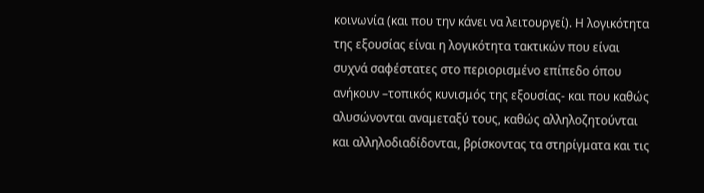κοινωνία (και που την κάνει να λειτουργεί). Η λογικότητα της εξουσίας είναι η λογικότητα τακτικών που είναι συχνά σαφέστατες στο περιορισμένο επίπεδο όπου ανήκουν –τοπικός κυνισμός της εξουσίας- και που καθώς αλυσώνονται αναμεταξύ τους, καθώς αλληλοζητούνται και αλληλοδιαδίδονται, βρίσκοντας τα στηρίγματα και τις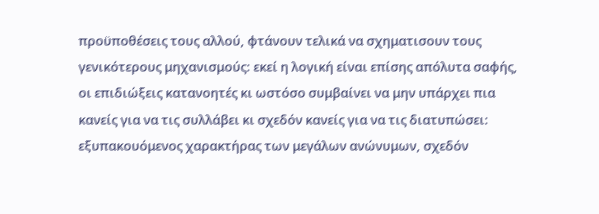προϋποθέσεις τους αλλού, φτάνουν τελικά να σχηματισουν τους γενικότερους μηχανισμούς: εκεί η λογική είναι επίσης απόλυτα σαφής, οι επιδιώξεις κατανοητές κι ωστόσο συμβαίνει να μην υπάρχει πια κανείς για να τις συλλάβει κι σχεδόν κανείς για να τις διατυπώσει: εξυπακουόμενος χαρακτήρας των μεγάλων ανώνυμων, σχεδόν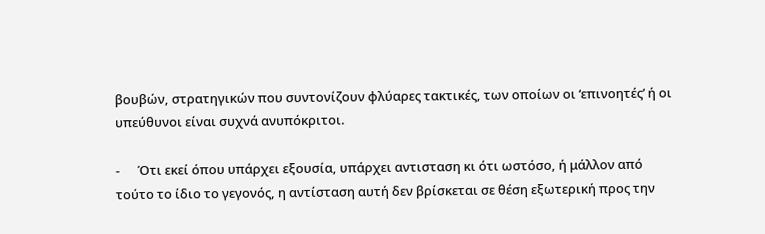βουβών, στρατηγικών που συντονίζουν φλύαρες τακτικές, των οποίων οι ‘επινοητές’ ή οι υπεύθυνοι είναι συχνά ανυπόκριτοι.

-      Ότι εκεί όπου υπάρχει εξουσία, υπάρχει αντισταση κι ότι ωστόσο, ή μάλλον από τούτο το ίδιο το γεγονός, η αντίσταση αυτή δεν βρίσκεται σε θέση εξωτερική προς την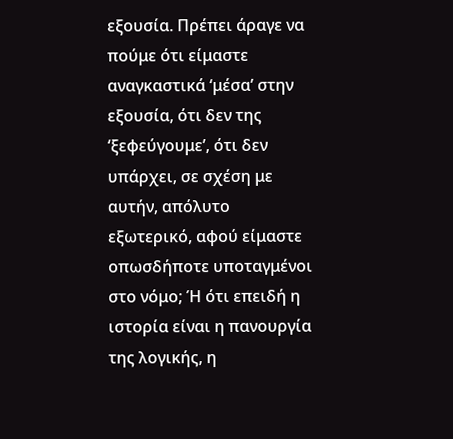εξουσία. Πρέπει άραγε να πούμε ότι είμαστε αναγκαστικά ‘μέσα’ στην εξουσία, ότι δεν της ‘ξεφεύγουμε’, ότι δεν υπάρχει, σε σχέση με αυτήν, απόλυτο εξωτερικό, αφού είμαστε οπωσδήποτε υποταγμένοι στο νόμο; Ή ότι επειδή η ιστορία είναι η πανουργία της λογικής, η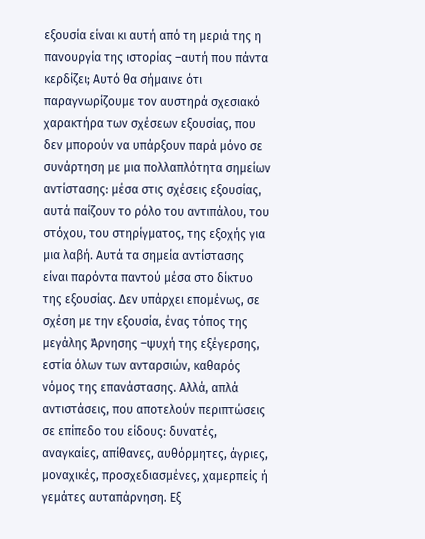εξουσία είναι κι αυτή από τη μεριά της η πανουργία της ιστορίας –αυτή που πάντα κερδίζει; Αυτό θα σήμαινε ότι παραγνωρίζουμε τον αυστηρά σχεσιακό χαρακτήρα των σχέσεων εξουσίας, που δεν μπορούν να υπάρξουν παρά μόνο σε συνάρτηση με μια πολλαπλότητα σημείων αντίστασης: μέσα στις σχέσεις εξουσίας, αυτά παίζουν το ρόλο του αντιπάλου, του στόχου, του στηρίγματος, της εξοχής για μια λαβή. Αυτά τα σημεία αντίστασης είναι παρόντα παντού μέσα στο δίκτυο της εξουσίας. Δεν υπάρχει επομένως, σε σχέση με την εξουσία, ένας τόπος της μεγάλης Άρνησης –ψυχή της εξέγερσης, εστία όλων των ανταρσιών, καθαρός νόμος της επανάστασης. Αλλά, απλά αντιστάσεις, που αποτελούν περιπτώσεις σε επίπεδο του είδους: δυνατές, αναγκαίες, απίθανες, αυθόρμητες, άγριες, μοναχικές, προσχεδιασμένες, χαμερπείς ή γεμάτες αυταπάρνηση. Εξ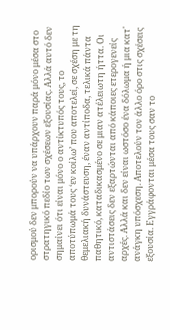ορισμού δεν μπορούν να υπάρχουν παρά μόνο μέσα στο στρατηγικό πεδίο των σχέσεων εξουσίας. Αλλά αυτό δεν σημαίνει ότι είναι μόνο ο αντίκτυπός τους, το αποτύπωμά τους ‘εν κοίλω’ που αποτελεί, σε σχέση με τη θεμελιακή δυνάστευση, έναν αντίποδα, τελικά πάντα παθητικό, καταδικασμένο σε μιαν ατέλειωτη ήττα. Οι αντιστάσεις δεν εξαρτώνται από κάποιες ετερογενείς αρχές. Αλλά και δεν είναι ωστόσο ένα δόλωμα ή μια κατ' ανάγκη υπόσχεση. Αποτελούν τον άλλο όρο στις σχέσεις εξουσία. Εγγράφονται μέσα τους σαν το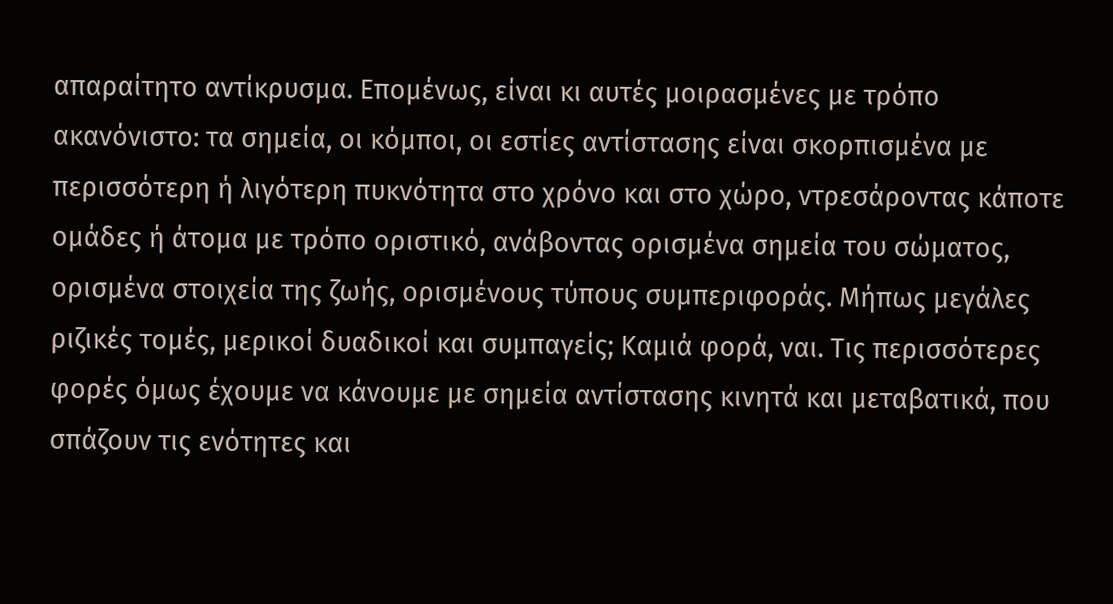απαραίτητο αντίκρυσμα. Επομένως, είναι κι αυτές μοιρασμένες με τρόπο ακανόνιστο: τα σημεία, οι κόμποι, οι εστίες αντίστασης είναι σκορπισμένα με περισσότερη ή λιγότερη πυκνότητα στο χρόνο και στο χώρο, ντρεσάροντας κάποτε ομάδες ή άτομα με τρόπο οριστικό, ανάβοντας ορισμένα σημεία του σώματος, ορισμένα στοιχεία της ζωής, ορισμένους τύπους συμπεριφοράς. Μήπως μεγάλες ριζικές τομές, μερικοί δυαδικοί και συμπαγείς; Καμιά φορά, ναι. Τις περισσότερες φορές όμως έχουμε να κάνουμε με σημεία αντίστασης κινητά και μεταβατικά, που σπάζουν τις ενότητες και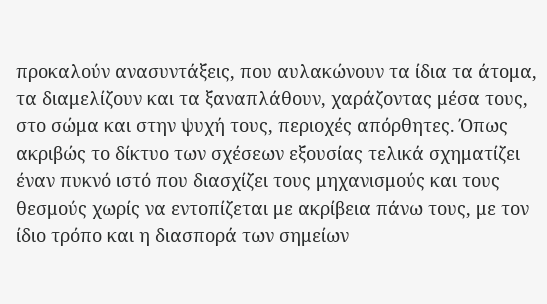προκαλούν ανασυντάξεις, που αυλακώνουν τα ίδια τα άτομα, τα διαμελίζουν και τα ξαναπλάθουν, χαράζοντας μέσα τους, στο σώμα και στην ψυχή τους, περιοχές απόρθητες. Όπως ακριβώς το δίκτυο των σχέσεων εξουσίας τελικά σχηματίζει έναν πυκνό ιστό που διασχίζει τους μηχανισμούς και τους θεσμούς χωρίς να εντοπίζεται με ακρίβεια πάνω τους, με τον ίδιο τρόπο και η διασπορά των σημείων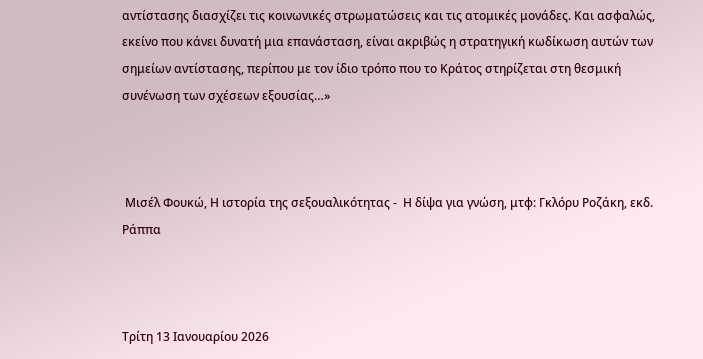αντίστασης διασχίζει τις κοινωνικές στρωματώσεις και τις ατομικές μονάδες. Και ασφαλώς, εκείνο που κάνει δυνατή μια επανάσταση, είναι ακριβώς η στρατηγική κωδίκωση αυτών των σημείων αντίστασης, περίπου με τον ίδιο τρόπο που το Κράτος στηρίζεται στη θεσμική συνένωση των σχέσεων εξουσίας…»



 Μισέλ Φουκώ, Η ιστορία της σεξουαλικότητας -  Η δίψα για γνώση, μτφ: Γκλόρυ Ροζάκη, εκδ. Ράππα



Τρίτη 13 Ιανουαρίου 2026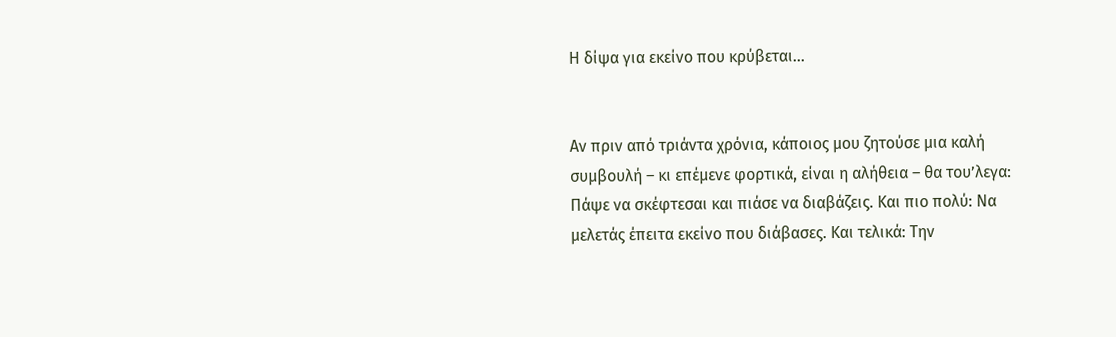Η δίψα για εκείνο που κρύβεται...


Αν πριν από τριάντα χρόνια, κάποιος μου ζητούσε μια καλή συμβουλή – κι επέμενε φορτικά, είναι η αλήθεια – θα του’λεγα: Πάψε να σκέφτεσαι και πιάσε να διαβάζεις. Και πιο πολύ: Να μελετάς έπειτα εκείνο που διάβασες. Και τελικά: Την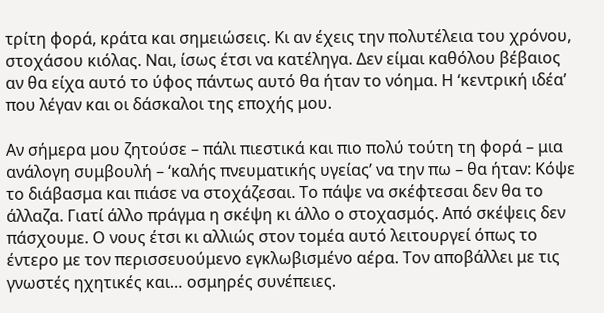τρίτη φορά, κράτα και σημειώσεις. Κι αν έχεις την πολυτέλεια του χρόνου, στοχάσου κιόλας. Ναι, ίσως έτσι να κατέληγα. Δεν είμαι καθόλου βέβαιος αν θα είχα αυτό το ύφος πάντως αυτό θα ήταν το νόημα. Η ‘κεντρική ιδέα’ που λέγαν και οι δάσκαλοι της εποχής μου.

Αν σήμερα μου ζητούσε – πάλι πιεστικά και πιο πολύ τούτη τη φορά – μια ανάλογη συμβουλή – ‘καλής πνευματικής υγείας’ να την πω – θα ήταν: Κόψε το διάβασμα και πιάσε να στοχάζεσαι. Το πάψε να σκέφτεσαι δεν θα το άλλαζα. Γιατί άλλο πράγμα η σκέψη κι άλλο ο στοχασμός. Από σκέψεις δεν πάσχουμε. Ο νους έτσι κι αλλιώς στον τομέα αυτό λειτουργεί όπως το έντερο με τον περισσευούμενο εγκλωβισμένο αέρα. Τον αποβάλλει με τις γνωστές ηχητικές και… οσμηρές συνέπειες.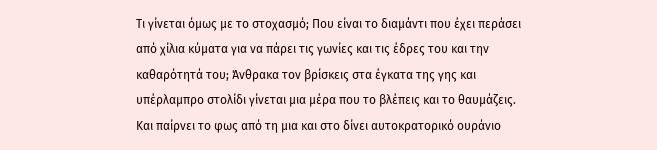Τι γίνεται όμως με το στοχασμό; Που είναι το διαμάντι που έχει περάσει από χίλια κύματα για να πάρει τις γωνίες και τις έδρες του και την καθαρότητά του; Άνθρακα τον βρίσκεις στα έγκατα της γης και υπέρλαμπρο στολίδι γίνεται μια μέρα που το βλέπεις και το θαυμάζεις. Και παίρνει το φως από τη μια και στο δίνει αυτοκρατορικό ουράνιο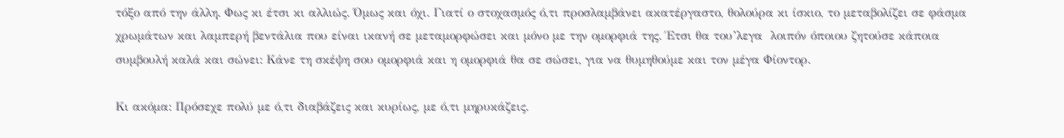τόξο από την άλλη. Φως κι έτσι κι αλλιώς. Όμως και όχι. Γιατί ο στοχασμός ό,τι προσλαμβάνει ακατέργαστο, θολούρα κι ίσκιο, το μεταβολίζει σε φάσμα χρωμάτων και λαμπερή βεντάλια που είναι ικανή σε μεταμορφώσει και μόνο με την ομορφιά της. Έτσι θα του’λεγα  λοιπόν όποιου ζητούσε κάποια συμβουλή καλά και σώνει: Κάνε τη σκέψη σου ομορφιά και η ομορφιά θα σε σώσει, για να θυμηθούμε και τον μέγα Φίοντορ.

Κι ακόμα: Πρόσεχε πολύ με ό,τι διαβάζεις και κυρίως, με ό,τι μηρυκάζεις.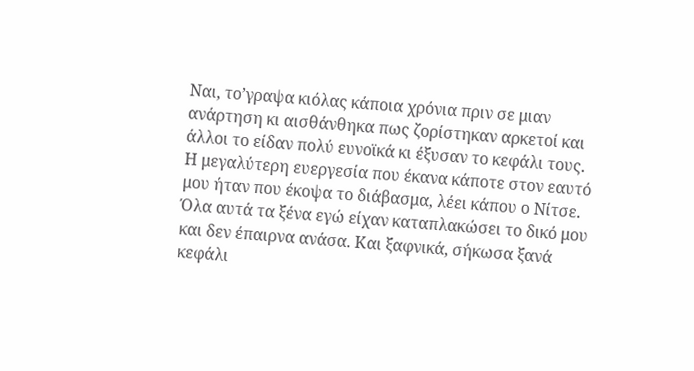Ναι, το’γραψα κιόλας κάποια χρόνια πριν σε μιαν ανάρτηση κι αισθάνθηκα πως ζορίστηκαν αρκετοί και άλλοι το είδαν πολύ ευνοϊκά κι έξυσαν το κεφάλι τους. Η μεγαλύτερη ευεργεσία που έκανα κάποτε στον εαυτό μου ήταν που έκοψα το διάβασμα, λέει κάπου ο Νίτσε. Όλα αυτά τα ξένα εγώ είχαν καταπλακώσει το δικό μου και δεν έπαιρνα ανάσα. Και ξαφνικά, σήκωσα ξανά κεφάλι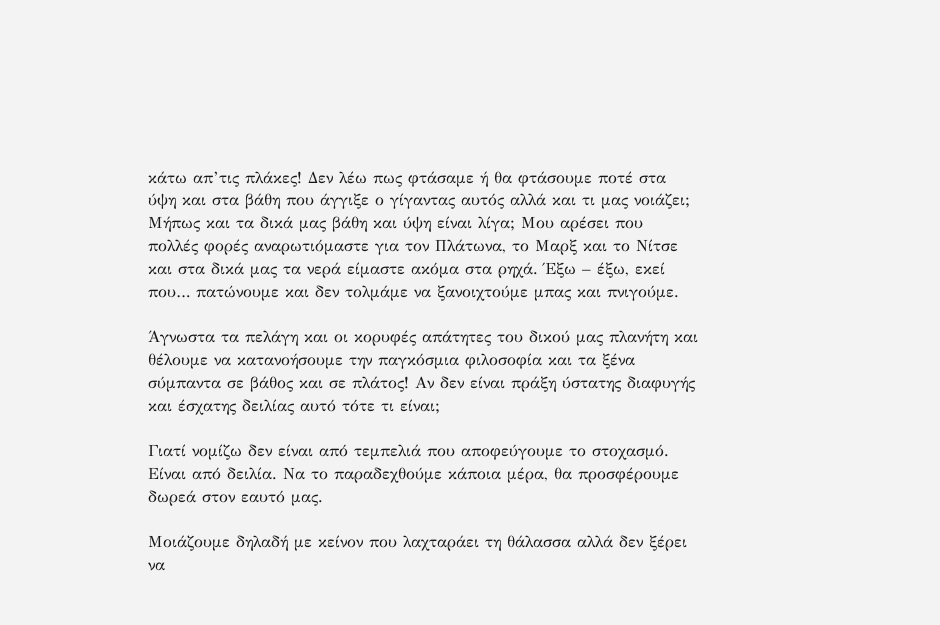κάτω απ’τις πλάκες! Δεν λέω πως φτάσαμε ή θα φτάσουμε ποτέ στα ύψη και στα βάθη που άγγιξε ο γίγαντας αυτός αλλά και τι μας νοιάζει; Μήπως και τα δικά μας βάθη και ύψη είναι λίγα; Μου αρέσει που πολλές φορές αναρωτιόμαστε για τον Πλάτωνα, το Μαρξ και το Νίτσε και στα δικά μας τα νερά είμαστε ακόμα στα ρηχά. Έξω – έξω, εκεί που… πατώνουμε και δεν τολμάμε να ξανοιχτούμε μπας και πνιγούμε.

Άγνωστα τα πελάγη και οι κορυφές απάτητες του δικού μας πλανήτη και θέλουμε να κατανοήσουμε την παγκόσμια φιλοσοφία και τα ξένα σύμπαντα σε βάθος και σε πλάτος! Αν δεν είναι πράξη ύστατης διαφυγής και έσχατης δειλίας αυτό τότε τι είναι;

Γιατί νομίζω δεν είναι από τεμπελιά που αποφεύγουμε το στοχασμό. Είναι από δειλία. Να το παραδεχθούμε κάποια μέρα, θα προσφέρουμε δωρεά στον εαυτό μας.

Μοιάζουμε δηλαδή με κείνον που λαχταράει τη θάλασσα αλλά δεν ξέρει να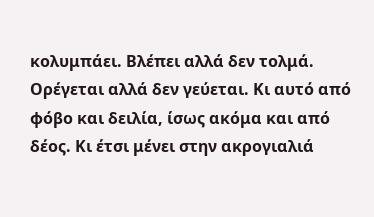κολυμπάει. Βλέπει αλλά δεν τολμά. Ορέγεται αλλά δεν γεύεται. Κι αυτό από φόβο και δειλία, ίσως ακόμα και από δέος. Κι έτσι μένει στην ακρογιαλιά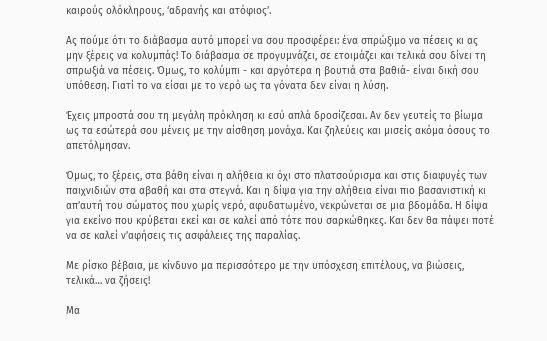καιρούς ολόκληρους, ‘αδρανής και ατόφιος’.

Ας πούμε ότι το διάβασμα αυτό μπορεί να σου προσφέρει: ένα σπρώξιμο να πέσεις κι ας μην ξέρεις να κολυμπάς! Το διάβασμα σε προγυμνάζει, σε ετοιμάζει και τελικά σου δίνει τη σπρωξιά να πέσεις. Όμως, το κολύμπι - και αργότερα η βουτιά στα βαθιά- είναι δική σου υπόθεση. Γιατί το να είσαι με το νερό ως τα γόνατα δεν είναι η λύση.

Έχεις μπροστά σου τη μεγάλη πρόκληση κι εσύ απλά δροσίζεσαι. Αν δεν γευτείς το βίωμα ως τα εσώτερά σου μένεις με την αίσθηση μονάχα. Και ζηλεύεις και μισείς ακόμα όσους το απετόλμησαν.

Όμως, το ξέρεις, στα βάθη είναι η αλήθεια κι όχι στο πλατσούρισμα και στις διαφυγές των παιχνιδιών στα αβαθή και στα στεγνά. Και η δίψα για την αλήθεια είναι πιο βασανιστική κι απ’αυτή του σώματος που χωρίς νερό, αφυδατωμένο, νεκρώνεται σε μια βδομάδα. Η δίψα για εκείνο που κρύβεται εκεί και σε καλεί από τότε που σαρκώθηκες. Και δεν θα πάψει ποτέ να σε καλεί ν’αφήσεις τις ασφάλειες της παραλίας.

Με ρίσκο βέβαια, με κίνδυνο μα περισσότερο με την υπόσχεση επιτέλους, να βιώσεις, τελικά… να ζήσεις!

Μα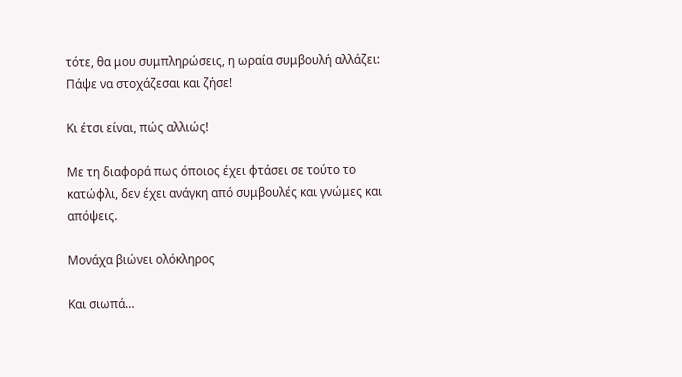τότε, θα μου συμπληρώσεις, η ωραία συμβουλή αλλάζει: Πάψε να στοχάζεσαι και ζήσε!

Κι έτσι είναι, πώς αλλιώς!

Με τη διαφορά πως όποιος έχει φτάσει σε τούτο το κατώφλι, δεν έχει ανάγκη από συμβουλές και γνώμες και απόψεις.

Μονάχα βιώνει ολόκληρος

Και σιωπά…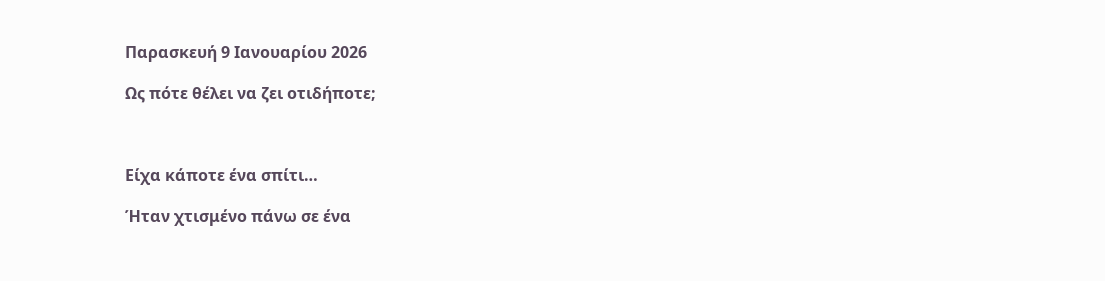Παρασκευή 9 Ιανουαρίου 2026

Ως πότε θέλει να ζει οτιδήποτε;



Είχα κάποτε ένα σπίτι…

Ήταν χτισμένο πάνω σε ένα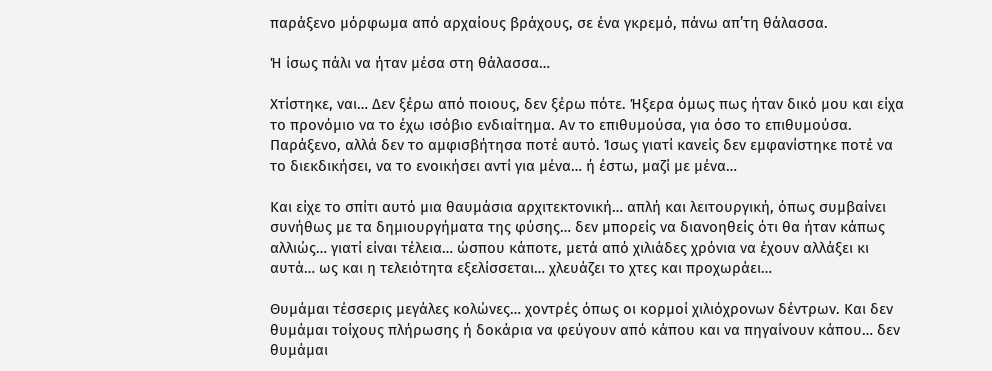παράξενο μόρφωμα από αρχαίους βράχους, σε ένα γκρεμό, πάνω απ’τη θάλασσα.

Ή ίσως πάλι να ήταν μέσα στη θάλασσα…

Χτίστηκε, ναι… Δεν ξέρω από ποιους, δεν ξέρω πότε. Ήξερα όμως πως ήταν δικό μου και είχα το προνόμιο να το έχω ισόβιο ενδιαίτημα. Αν το επιθυμούσα, για όσο το επιθυμούσα. Παράξενο, αλλά δεν το αμφισβήτησα ποτέ αυτό. Ίσως γιατί κανείς δεν εμφανίστηκε ποτέ να το διεκδικήσει, να το ενοικήσει αντί για μένα… ή έστω, μαζί με μένα…

Και είχε το σπίτι αυτό μια θαυμάσια αρχιτεκτονική… απλή και λειτουργική, όπως συμβαίνει συνήθως με τα δημιουργήματα της φύσης… δεν μπορείς να διανοηθείς ότι θα ήταν κάπως αλλιώς… γιατί είναι τέλεια… ώσπου κάποτε, μετά από χιλιάδες χρόνια να έχουν αλλάξει κι αυτά… ως και η τελειότητα εξελίσσεται… χλευάζει το χτες και προχωράει…

Θυμάμαι τέσσερις μεγάλες κολώνες… χοντρές όπως οι κορμοί χιλιόχρονων δέντρων. Και δεν θυμάμαι τοίχους πλήρωσης ή δοκάρια να φεύγουν από κάπου και να πηγαίνουν κάπου… δεν θυμάμαι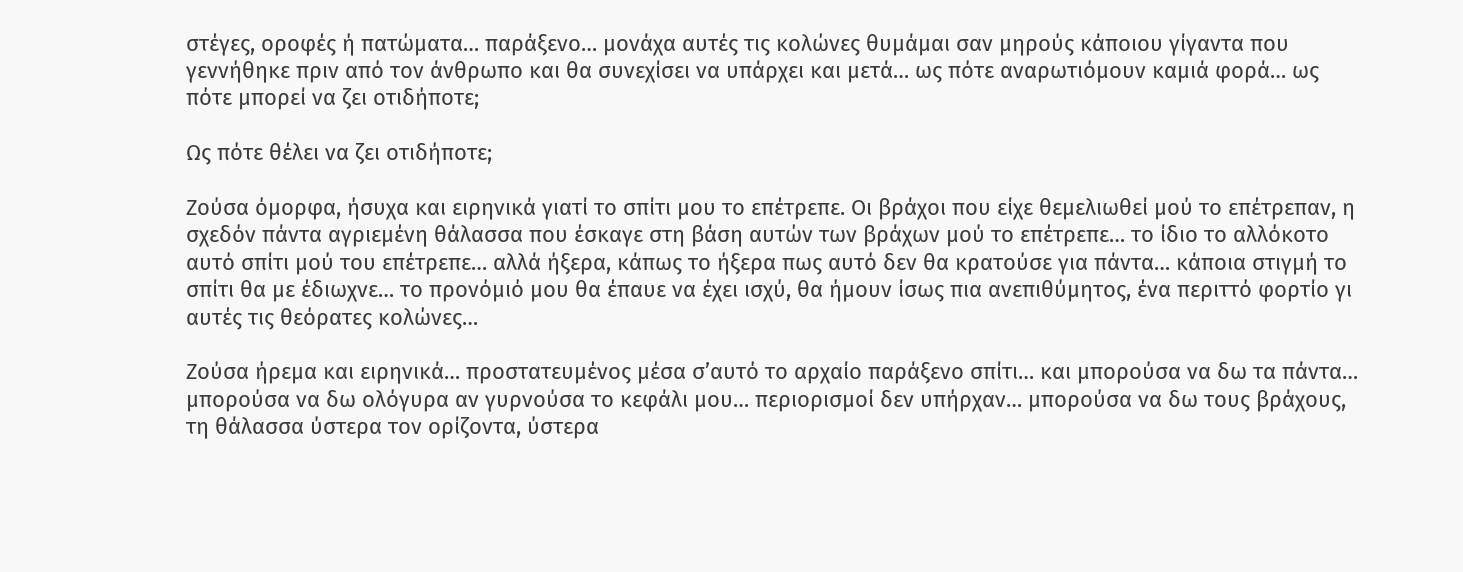στέγες, οροφές ή πατώματα… παράξενο… μονάχα αυτές τις κολώνες θυμάμαι σαν μηρούς κάποιου γίγαντα που γεννήθηκε πριν από τον άνθρωπο και θα συνεχίσει να υπάρχει και μετά… ως πότε αναρωτιόμουν καμιά φορά… ως πότε μπορεί να ζει οτιδήποτε;

Ως πότε θέλει να ζει οτιδήποτε;

Ζούσα όμορφα, ήσυχα και ειρηνικά γιατί το σπίτι μου το επέτρεπε. Οι βράχοι που είχε θεμελιωθεί μού το επέτρεπαν, η σχεδόν πάντα αγριεμένη θάλασσα που έσκαγε στη βάση αυτών των βράχων μού το επέτρεπε… το ίδιο το αλλόκοτο αυτό σπίτι μού του επέτρεπε… αλλά ήξερα, κάπως το ήξερα πως αυτό δεν θα κρατούσε για πάντα… κάποια στιγμή το σπίτι θα με έδιωχνε… το προνόμιό μου θα έπαυε να έχει ισχύ, θα ήμουν ίσως πια ανεπιθύμητος, ένα περιττό φορτίο γι αυτές τις θεόρατες κολώνες…

Ζούσα ήρεμα και ειρηνικά… προστατευμένος μέσα σ’αυτό το αρχαίο παράξενο σπίτι… και μπορούσα να δω τα πάντα… μπορούσα να δω ολόγυρα αν γυρνούσα το κεφάλι μου… περιορισμοί δεν υπήρχαν… μπορούσα να δω τους βράχους, τη θάλασσα ύστερα τον ορίζοντα, ύστερα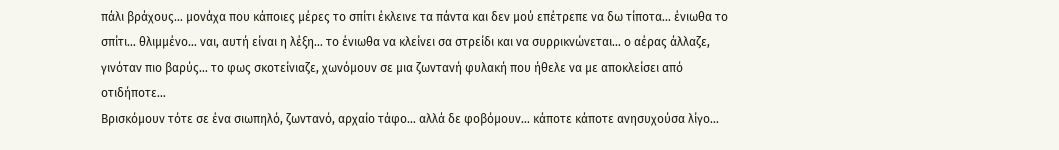πάλι βράχους… μονάχα που κάποιες μέρες το σπίτι έκλεινε τα πάντα και δεν μού επέτρεπε να δω τίποτα… ένιωθα το σπίτι… θλιμμένο… ναι, αυτή είναι η λέξη… το ένιωθα να κλείνει σα στρείδι και να συρρικνώνεται… ο αέρας άλλαζε, γινόταν πιο βαρύς… το φως σκοτείνιαζε, χωνόμουν σε μια ζωντανή φυλακή που ήθελε να με αποκλείσει από οτιδήποτε…
Βρισκόμουν τότε σε ένα σιωπηλό, ζωντανό, αρχαίο τάφο… αλλά δε φοβόμουν… κάποτε κάποτε ανησυχούσα λίγο…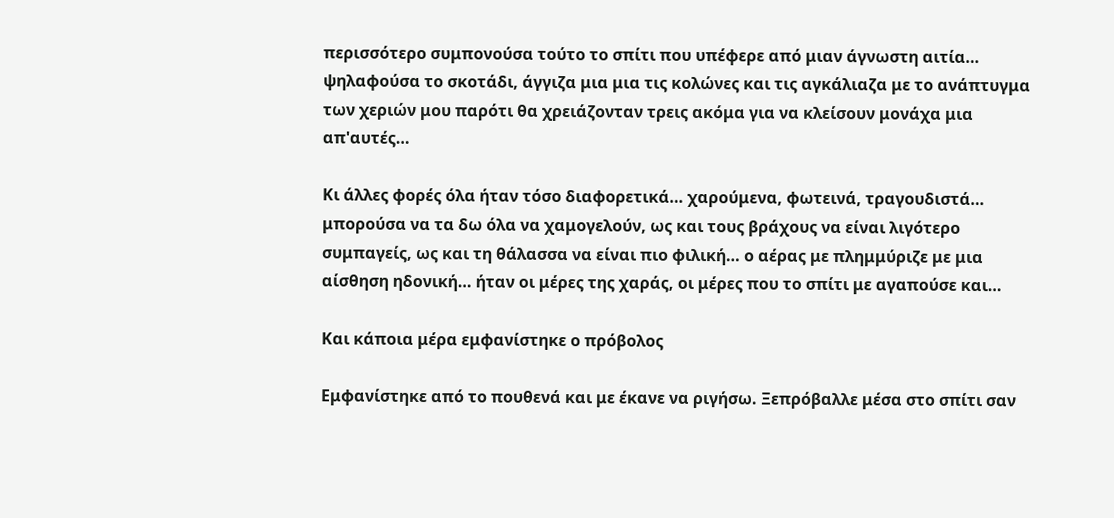περισσότερο συμπονούσα τούτο το σπίτι που υπέφερε από μιαν άγνωστη αιτία… ψηλαφούσα το σκοτάδι, άγγιζα μια μια τις κολώνες και τις αγκάλιαζα με το ανάπτυγμα των χεριών μου παρότι θα χρειάζονταν τρεις ακόμα για να κλείσουν μονάχα μια απ'αυτές…

Κι άλλες φορές όλα ήταν τόσο διαφορετικά… χαρούμενα, φωτεινά, τραγουδιστά… μπορούσα να τα δω όλα να χαμογελούν, ως και τους βράχους να είναι λιγότερο συμπαγείς, ως και τη θάλασσα να είναι πιο φιλική… ο αέρας με πλημμύριζε με μια αίσθηση ηδονική… ήταν οι μέρες της χαράς, οι μέρες που το σπίτι με αγαπούσε και…

Και κάποια μέρα εμφανίστηκε ο πρόβολος

Εμφανίστηκε από το πουθενά και με έκανε να ριγήσω. Ξεπρόβαλλε μέσα στο σπίτι σαν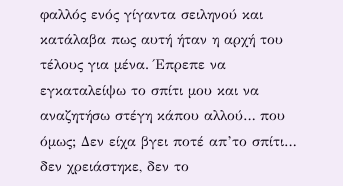φαλλός ενός γίγαντα σειληνού και κατάλαβα πως αυτή ήταν η αρχή του τέλους για μένα. Έπρεπε να εγκαταλείψω το σπίτι μου και να αναζητήσω στέγη κάπου αλλού… που όμως; Δεν είχα βγει ποτέ απ’το σπίτι… δεν χρειάστηκε, δεν το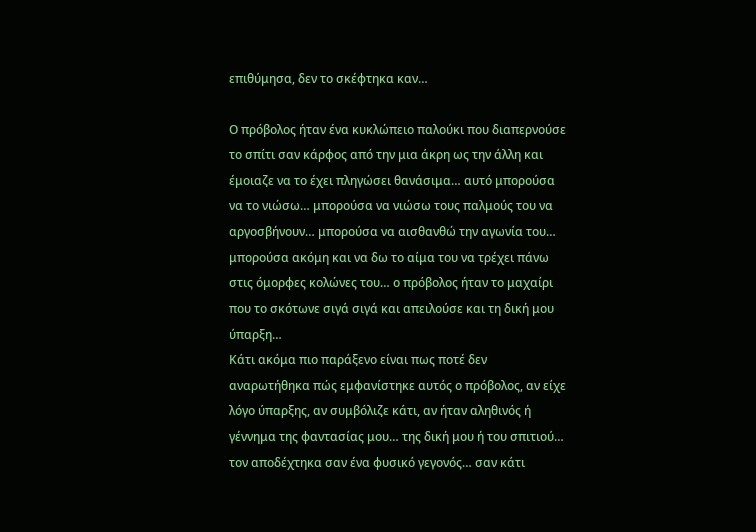επιθύμησα, δεν το σκέφτηκα καν…

Ο πρόβολος ήταν ένα κυκλώπειο παλούκι που διαπερνούσε το σπίτι σαν κάρφος από την μια άκρη ως την άλλη και έμοιαζε να το έχει πληγώσει θανάσιμα… αυτό μπορούσα να το νιώσω… μπορούσα να νιώσω τους παλμούς του να αργοσβήνουν… μπορούσα να αισθανθώ την αγωνία του… μπορούσα ακόμη και να δω το αίμα του να τρέχει πάνω στις όμορφες κολώνες του… ο πρόβολος ήταν το μαχαίρι που το σκότωνε σιγά σιγά και απειλούσε και τη δική μου ύπαρξη…
Κάτι ακόμα πιο παράξενο είναι πως ποτέ δεν αναρωτήθηκα πώς εμφανίστηκε αυτός ο πρόβολος, αν είχε λόγο ύπαρξης, αν συμβόλιζε κάτι, αν ήταν αληθινός ή γέννημα της φαντασίας μου… της δική μου ή του σπιτιού… τον αποδέχτηκα σαν ένα φυσικό γεγονός… σαν κάτι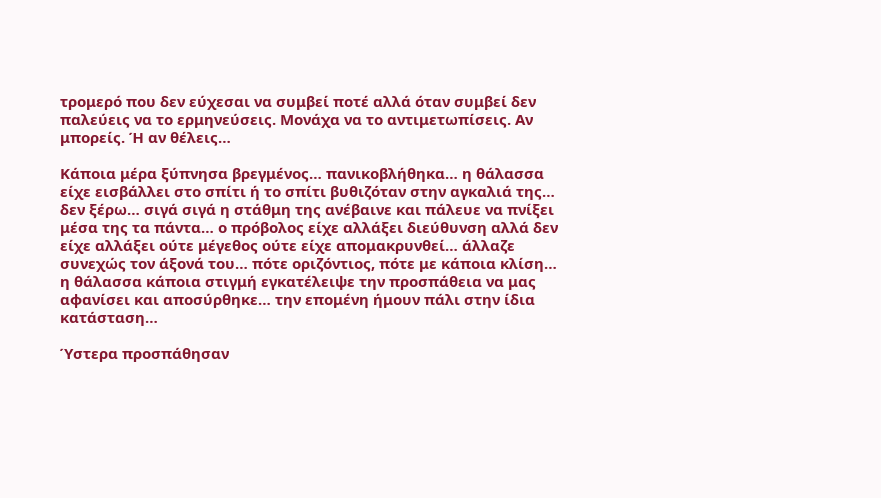τρομερό που δεν εύχεσαι να συμβεί ποτέ αλλά όταν συμβεί δεν παλεύεις να το ερμηνεύσεις. Μονάχα να το αντιμετωπίσεις. Αν μπορείς. Ή αν θέλεις…

Κάποια μέρα ξύπνησα βρεγμένος… πανικοβλήθηκα… η θάλασσα είχε εισβάλλει στο σπίτι ή το σπίτι βυθιζόταν στην αγκαλιά της… δεν ξέρω… σιγά σιγά η στάθμη της ανέβαινε και πάλευε να πνίξει μέσα της τα πάντα… ο πρόβολος είχε αλλάξει διεύθυνση αλλά δεν είχε αλλάξει ούτε μέγεθος ούτε είχε απομακρυνθεί… άλλαζε συνεχώς τον άξονά του… πότε οριζόντιος, πότε με κάποια κλίση… η θάλασσα κάποια στιγμή εγκατέλειψε την προσπάθεια να μας αφανίσει και αποσύρθηκε… την επομένη ήμουν πάλι στην ίδια κατάσταση…

Ύστερα προσπάθησαν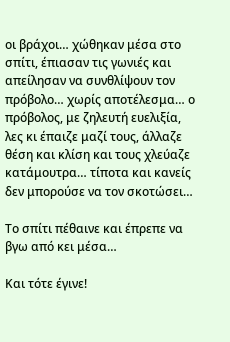οι βράχοι… χώθηκαν μέσα στο σπίτι, έπιασαν τις γωνιές και απείλησαν να συνθλίψουν τον πρόβολο… χωρίς αποτέλεσμα… ο πρόβολος, με ζηλευτή ευελιξία, λες κι έπαιζε μαζί τους, άλλαζε θέση και κλίση και τους χλεύαζε κατάμουτρα… τίποτα και κανείς δεν μπορούσε να τον σκοτώσει…

Το σπίτι πέθαινε και έπρεπε να βγω από κει μέσα…

Και τότε έγινε!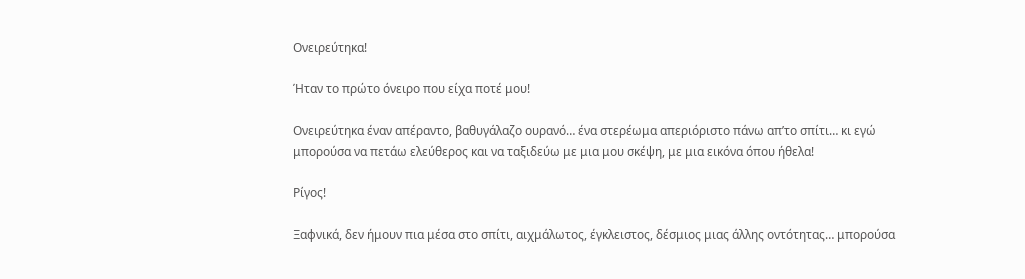Ονειρεύτηκα!

Ήταν το πρώτο όνειρο που είχα ποτέ μου!

Ονειρεύτηκα έναν απέραντο, βαθυγάλαζο ουρανό… ένα στερέωμα απεριόριστο πάνω απ’το σπίτι… κι εγώ μπορούσα να πετάω ελεύθερος και να ταξιδεύω με μια μου σκέψη, με μια εικόνα όπου ήθελα!

Ρίγος!

Ξαφνικά, δεν ήμουν πια μέσα στο σπίτι, αιχμάλωτος, έγκλειστος, δέσμιος μιας άλλης οντότητας… μπορούσα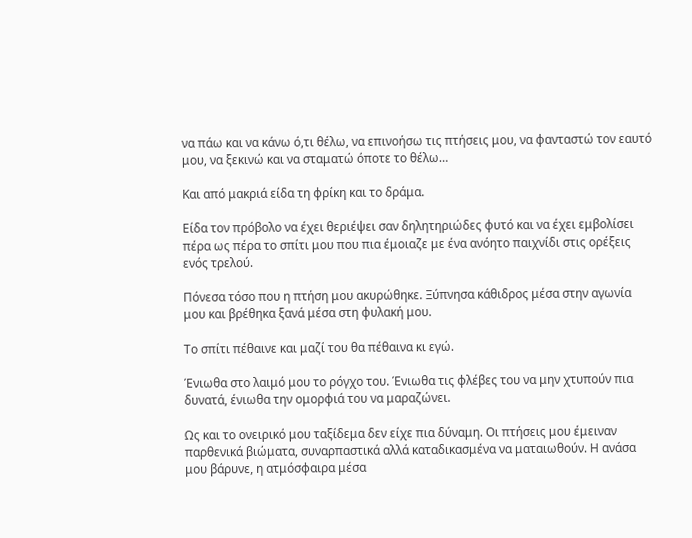να πάω και να κάνω ό,τι θέλω, να επινοήσω τις πτήσεις μου, να φανταστώ τον εαυτό μου, να ξεκινώ και να σταματώ όποτε το θέλω…

Και από μακριά είδα τη φρίκη και το δράμα.

Είδα τον πρόβολο να έχει θεριέψει σαν δηλητηριώδες φυτό και να έχει εμβολίσει πέρα ως πέρα το σπίτι μου που πια έμοιαζε με ένα ανόητο παιχνίδι στις ορέξεις ενός τρελού.

Πόνεσα τόσο που η πτήση μου ακυρώθηκε. Ξύπνησα κάθιδρος μέσα στην αγωνία μου και βρέθηκα ξανά μέσα στη φυλακή μου.

Το σπίτι πέθαινε και μαζί του θα πέθαινα κι εγώ.

Ένιωθα στο λαιμό μου το ρόγχο του. Ένιωθα τις φλέβες του να μην χτυπούν πια δυνατά, ένιωθα την ομορφιά του να μαραζώνει.

Ως και το ονειρικό μου ταξίδεμα δεν είχε πια δύναμη. Οι πτήσεις μου έμειναν παρθενικά βιώματα, συναρπαστικά αλλά καταδικασμένα να ματαιωθούν. Η ανάσα μου βάρυνε, η ατμόσφαιρα μέσα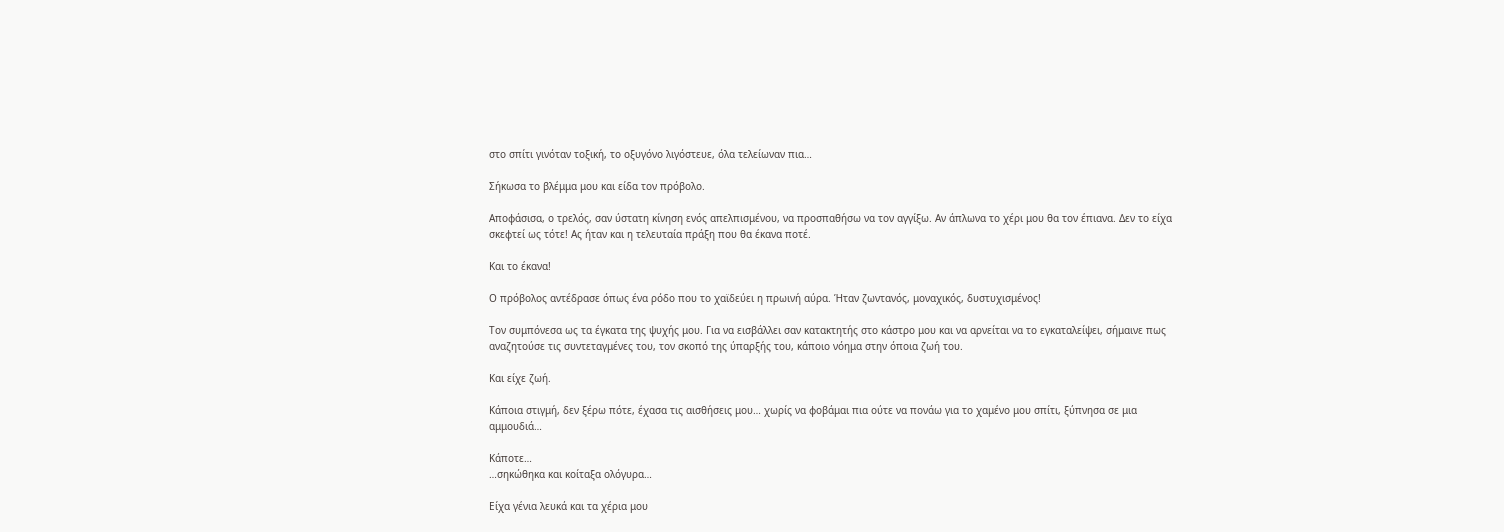στο σπίτι γινόταν τοξική, το οξυγόνο λιγόστευε, όλα τελείωναν πια…

Σήκωσα το βλέμμα μου και είδα τον πρόβολο.

Αποφάσισα, ο τρελός, σαν ύστατη κίνηση ενός απελπισμένου, να προσπαθήσω να τον αγγίξω. Αν άπλωνα το χέρι μου θα τον έπιανα. Δεν το είχα σκεφτεί ως τότε! Ας ήταν και η τελευταία πράξη που θα έκανα ποτέ.

Και το έκανα!

Ο πρόβολος αντέδρασε όπως ένα ρόδο που το χαϊδεύει η πρωινή αύρα. Ήταν ζωντανός, μοναχικός, δυστυχισμένος!

Τον συμπόνεσα ως τα έγκατα της ψυχής μου. Για να εισβάλλει σαν κατακτητής στο κάστρο μου και να αρνείται να το εγκαταλείψει, σήμαινε πως αναζητούσε τις συντεταγμένες του, τον σκοπό της ύπαρξής του, κάποιο νόημα στην όποια ζωή του.

Και είχε ζωή.

Κάποια στιγμή, δεν ξέρω πότε, έχασα τις αισθήσεις μου… χωρίς να φοβάμαι πια ούτε να πονάω για το χαμένο μου σπίτι, ξύπνησα σε μια αμμουδιά…

Κάποτε…
…σηκώθηκα και κοίταξα ολόγυρα…

Είχα γένια λευκά και τα χέρια μου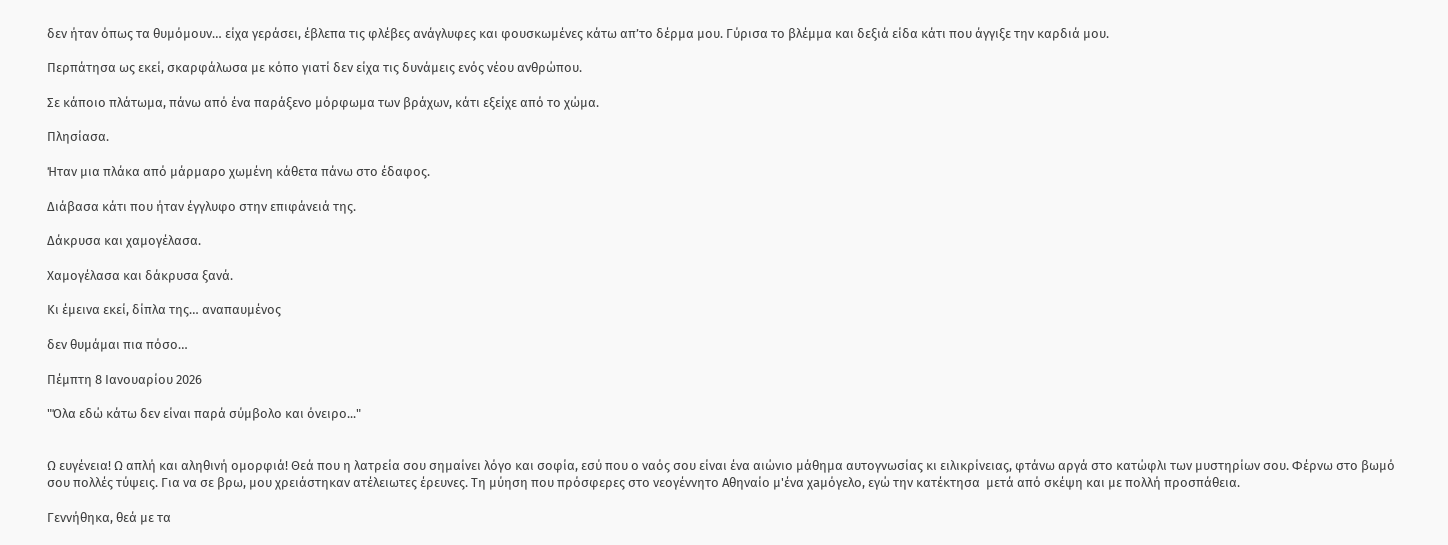δεν ήταν όπως τα θυμόμουν… είχα γεράσει, έβλεπα τις φλέβες ανάγλυφες και φουσκωμένες κάτω απ’το δέρμα μου. Γύρισα το βλέμμα και δεξιά είδα κάτι που άγγιξε την καρδιά μου.

Περπάτησα ως εκεί, σκαρφάλωσα με κόπο γιατί δεν είχα τις δυνάμεις ενός νέου ανθρώπου.

Σε κάποιο πλάτωμα, πάνω από ένα παράξενο μόρφωμα των βράχων, κάτι εξείχε από το χώμα.

Πλησίασα.

Ήταν μια πλάκα από μάρμαρο χωμένη κάθετα πάνω στο έδαφος.

Διάβασα κάτι που ήταν έγγλυφο στην επιφάνειά της.

Δάκρυσα και χαμογέλασα.

Χαμογέλασα και δάκρυσα ξανά.

Κι έμεινα εκεί, δίπλα της… αναπαυμένος

δεν θυμάμαι πια πόσο…

Πέμπτη 8 Ιανουαρίου 2026

"Όλα εδώ κάτω δεν είναι παρά σύμβολο και όνειρο..."


Ω ευγένεια! Ω απλή και αληθινή ομορφιά! Θεά που η λατρεία σου σημαίνει λόγο και σοφία, εσύ που ο ναός σου είναι ένα αιώνιο μάθημα αυτογνωσίας κι ειλικρίνειας, φτάνω αργά στο κατώφλι των μυστηρίων σου. Φέρνω στο βωμό σου πολλές τύψεις. Για να σε βρω, μου χρειάστηκαν ατέλειωτες έρευνες. Τη μύηση που πρόσφερες στο νεογέννητο Αθηναίο μ'ένα χaμόγελο, εγώ την κατέκτησα  μετά από σκέψη και με πολλή προσπάθεια.

Γεννήθηκα, θεά με τα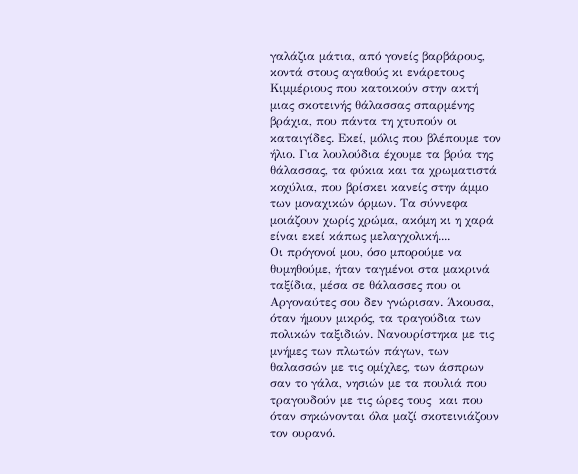γαλάζια μάτια, από γονείς βαρβάρους, κοντά στους αγαθούς κι ενάρετους Κιμμέριους που κατοικούν στην ακτή μιας σκοτεινής θάλασσας σπαρμένης βράχια, που πάντα τη χτυπούν οι καταιγίδες. Εκεί, μόλις που βλέπουμε τον ήλιο. Για λουλούδια έχουμε τα βρύα της θάλασσας, τα φύκια και τα χρωματιστά κοχύλια, που βρίσκει κανείς στην άμμο των μοναχικών όρμων. Τα σύννεφα μοιάζουν χωρίς χρώμα, ακόμη κι η χαρά είναι εκεί κάπως μελαγχολική....
Οι πρόγονοί μου, όσο μπορούμε να θυμηθούμε, ήταν ταγμένοι στα μακρινά ταξίδια, μέσα σε θάλασσες που οι Αργοναύτες σου δεν γνώρισαν. Άκουσα, όταν ήμουν μικρός, τα τραγούδια των πολικών ταξιδιών. Νανουρίστηκα με τις μνήμες των πλωτών πάγων, των θαλασσών με τις ομίχλες, των άσπρων σαν το γάλα, νησιών με τα πουλιά που τραγουδούν με τις ώρες τους  και που όταν σηκώνονται όλα μαζί σκοτεινιάζουν τον ουρανό.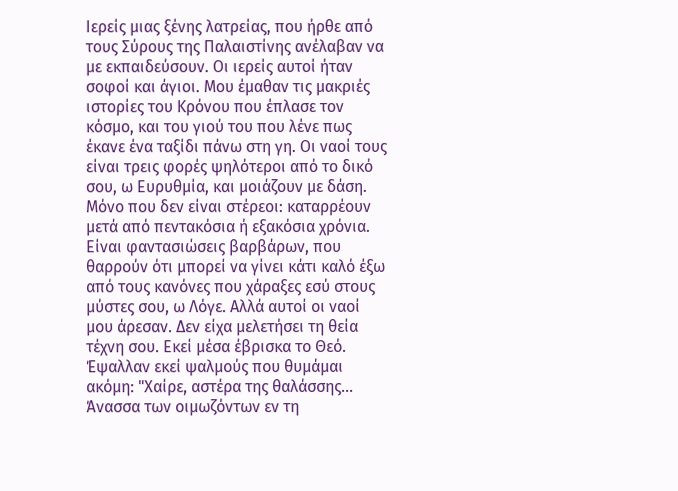Ιερείς μιας ξένης λατρείας, που ήρθε από τους Σύρους της Παλαιστίνης ανέλαβαν να με εκπαιδεύσουν. Οι ιερείς αυτοί ήταν σοφοί και άγιοι. Μου έμαθαν τις μακριές ιστορίες του Κρόνου που έπλασε τον κόσμο, και του γιού του που λένε πως έκανε ένα ταξίδι πάνω στη γη. Οι ναοί τους είναι τρεις φορές ψηλότεροι από το δικό σου, ω Ευρυθμία, και μοιάζουν με δάση. Μόνο που δεν είναι στέρεοι: καταρρέουν μετά από πεντακόσια ή εξακόσια χρόνια. Είναι φαντασιώσεις βαρβάρων, που θαρρούν ότι μπορεί να γίνει κάτι καλό έξω από τους κανόνες που χάραξες εσύ στους μύστες σου, ω Λόγε. Αλλά αυτοί οι ναοί μου άρεσαν. Δεν είχα μελετήσει τη θεία τέχνη σου. Εκεί μέσα έβρισκα το Θεό. Έψαλλαν εκεί ψαλμούς που θυμάμαι ακόμη: "Χαίρε, αστέρα της θαλάσσης... Άνασσα των οιμωζόντων εν τη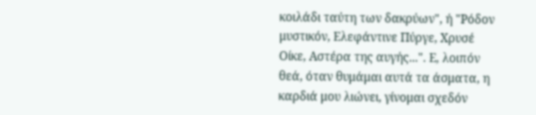κοιλάδι ταύτη των δακρύων", ή "Ρόδον μυστικόν, Ελεφάντινε Πύργε, Χρυσέ Οίκε, Αστέρα της αυγής...". Ε, λοιπόν θεά, όταν θυμάμαι αυτά τα άσματα, η καρδιά μου λιώνει, γίνομαι σχεδόν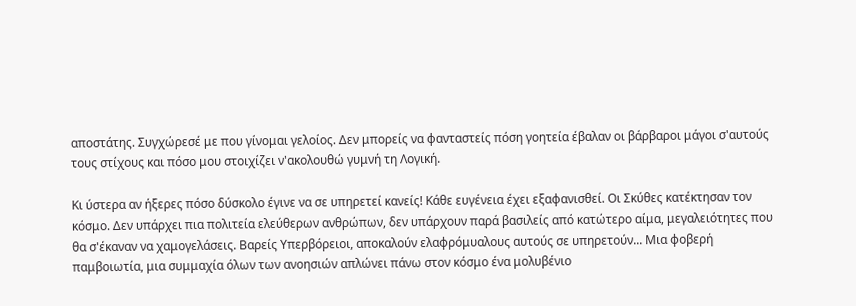αποστάτης. Συγχώρεσέ με που γίνομαι γελοίος. Δεν μπορείς να φανταστείς πόση γοητεία έβαλαν οι βάρβαροι μάγοι σ'αυτούς τους στίχους και πόσο μου στοιχίζει ν'ακολουθώ γυμνή τη Λογική.

Κι ύστερα αν ήξερες πόσο δύσκολο έγινε να σε υπηρετεί κανείς! Κάθε ευγένεια έχει εξαφανισθεί. Οι Σκύθες κατέκτησαν τον κόσμο. Δεν υπάρχει πια πολιτεία ελεύθερων ανθρώπων, δεν υπάρχουν παρά βασιλείς από κατώτερο αίμα, μεγαλειότητες που θα σ'έκαναν να χαμογελάσεις. Βαρείς Υπερβόρειοι, αποκαλούν ελαφρόμυαλους αυτούς σε υπηρετούν... Μια φοβερή παμβοιωτία, μια συμμαχία όλων των ανοησιών απλώνει πάνω στον κόσμο ένα μολυβένιο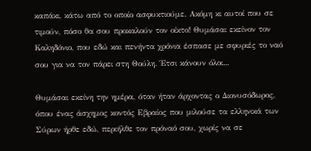καπάκι, κάτω από το οποίο ασφυκτιούμε. Ακόμη κι αυτοί που σε τιμούν, πόσο θα σου προκαλούν τον οίκτο! Θυμάσαι εκείνον τον Καληδόνιο, που εδώ και πενήντα χρόνια έσπασε με σφυριές το ναό σου για να τον πάρει στη Θούλη. Έτσι κάνουν όλοι...

Θυμάσαι εκείνη την ημέρα, όταν ήταν άρχοντας ο Διονυσόδωρος, όπου ένας άσχημος κοντός Εβραίος που μιλούσε τα ελληνικά των Σύρων ήρθε εδώ, περιήλθε τον πρόναό σου, χωρίς να σε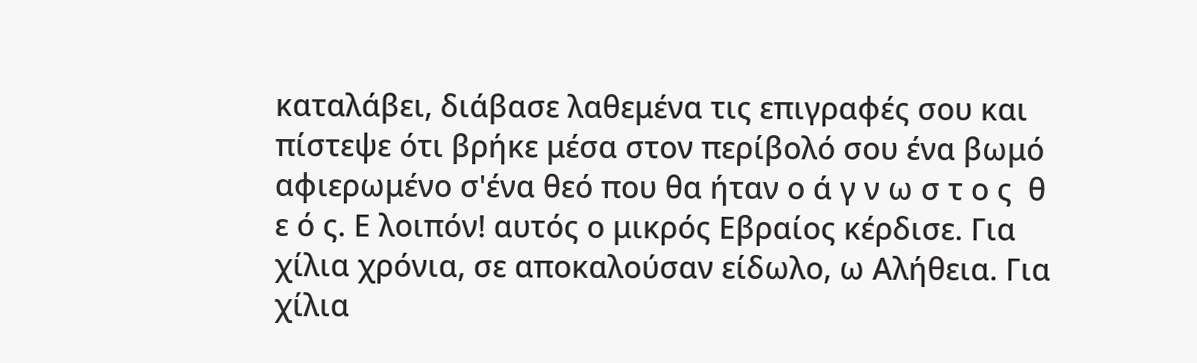καταλάβει, διάβασε λαθεμένα τις επιγραφές σου και πίστεψε ότι βρήκε μέσα στον περίβολό σου ένα βωμό αφιερωμένο σ'ένα θεό που θα ήταν ο ά γ ν ω σ τ ο ς  θ ε ό ς. Ε λοιπόν! αυτός ο μικρός Εβραίος κέρδισε. Για χίλια χρόνια, σε αποκαλούσαν είδωλο, ω Αλήθεια. Για χίλια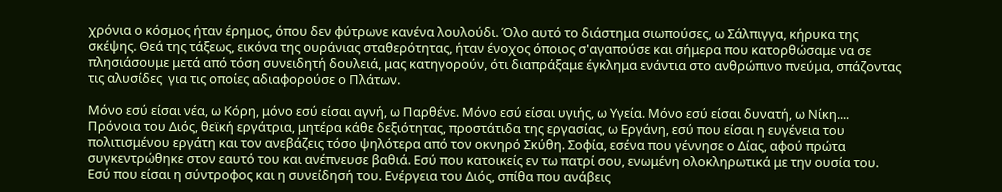χρόνια ο κόσμος ήταν έρημος, όπου δεν φύτρωνε κανένα λουλούδι. Όλο αυτό το διάστημα σιωπούσες, ω Σάλπιγγα, κήρυκα της σκέψης. Θεά της τάξεως, εικόνα της ουράνιας σταθερότητας, ήταν ένοχος όποιος σ'αγαπούσε και σήμερα που κατορθώσαμε να σε πλησιάσουμε μετά από τόση συνειδητή δουλειά, μας κατηγορούν, ότι διαπράξαμε έγκλημα ενάντια στο ανθρώπινο πνεύμα, σπάζοντας τις αλυσίδες  για τις οποίες αδιαφορούσε ο Πλάτων.

Μόνο εσύ είσαι νέα, ω Κόρη, μόνο εσύ είσαι αγνή, ω Παρθένε. Μόνο εσύ είσαι υγιής, ω Υγεία. Μόνο εσύ είσαι δυνατή, ω Νίκη.... Πρόνοια του Διός, θεϊκή εργάτρια, μητέρα κάθε δεξιότητας, προστάτιδα της εργασίας, ω Εργάνη, εσύ που είσαι η ευγένεια του πολιτισμένου εργάτη και τον ανεβάζεις τόσο ψηλότερα από τον οκνηρό Σκύθη. Σοφία, εσένα που γέννησε ο Δίας, αφού πρώτα συγκεντρώθηκε στον εαυτό του και ανέπνευσε βαθιά. Εσύ που κατοικείς εν τω πατρί σου, ενωμένη ολοκληρωτικά με την ουσία του. Εσύ που είσαι η σύντροφος και η συνείδησή του. Ενέργεια του Διός, σπίθα που ανάβεις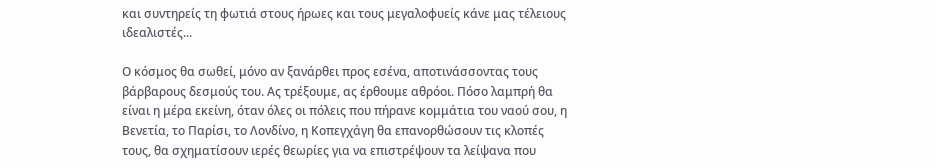και συντηρείς τη φωτιά στους ήρωες και τους μεγαλοφυείς κάνε μας τέλειους ιδεαλιστές...

Ο κόσμος θα σωθεί, μόνο αν ξανάρθει προς εσένα, αποτινάσσοντας τους βάρβαρους δεσμούς του. Ας τρέξουμε, ας έρθουμε αθρόοι. Πόσο λαμπρή θα είναι η μέρα εκείνη, όταν όλες οι πόλεις που πήρανε κομμάτια του ναού σου, η Βενετία, το Παρίσι, το Λονδίνο, η Κοπεγχάγη θα επανορθώσουν τις κλοπές τους, θα σχηματίσουν ιερές θεωρίες για να επιστρέψουν τα λείψανα που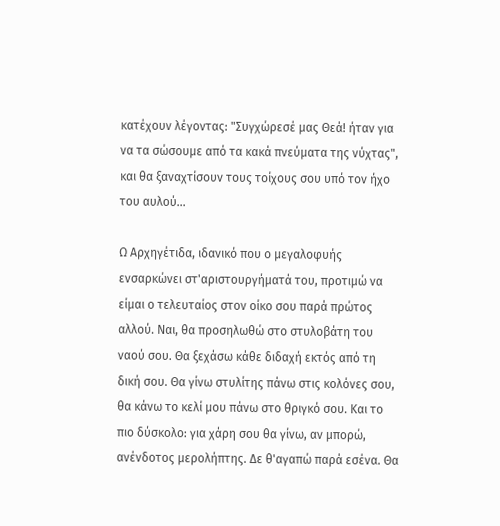κατέχουν λέγοντας: "Συγχώρεσέ μας Θεά! ήταν για να τα σώσουμε από τα κακά πνεύματα της νύχτας",  και θα ξαναχτίσουν τους τοίχους σου υπό τον ήχο του αυλού...

Ω Αρχηγέτιδα, ιδανικό που ο μεγαλοφυής ενσαρκώνει στ'αριστουργήματά του, προτιμώ να είμαι ο τελευταίος στον οίκο σου παρά πρώτος αλλού. Ναι, θα προσηλωθώ στο στυλοβάτη του ναού σου. Θα ξεχάσω κάθε διδαχή εκτός από τη δική σου. Θα γίνω στυλίτης πάνω στις κολόνες σου, θα κάνω το κελί μου πάνω στο θριγκό σου. Και το πιο δύσκολο: για χάρη σου θα γίνω, αν μπορώ, ανένδοτος μερολήπτης. Δε θ'αγαπώ παρά εσένα. Θα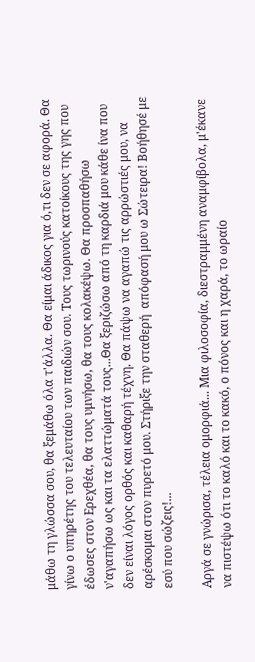μάθω τη γλώσσα σου, θα ξεμάθω όλα τ'άλλα. Θα είμαι άδικος για ό,τι δεν σε αφορά. Θα γίνω ο υπηρέτης του τελευταίου των παιδιών σου. Τους τωρινούς κατοίκους της γης που έδωσες στον Ερεχθέα, θα τους υμνήσω, θα τους κολακέψω. Θα προσπαθήσω ν'αγαπήσω ως και τα ελαττώματά τους...Θα ξεριζώσω από τη καρδιά μου κάθε ίνα που δεν είναι λόγος ορθός και καθαρή τέχνη. Θα πάψω να αγαπώ τις αρρώστιές μου, να αρέσκομαι στον πυρετό μου. Στήριξε την σταθερή  απόφασή μου ω Σώτειρα! Βοήθησέ με εσύ που σώζεις!...

Αργά σε γνώρισα, τέλεια ομορφιά... Μια φιλοσοφία, διεστραμμένη αναμφίβολα, μ'έκανε να πιστέψω ότι το καλό και το κακό, ο πόνος και η χαρά, το ωραίο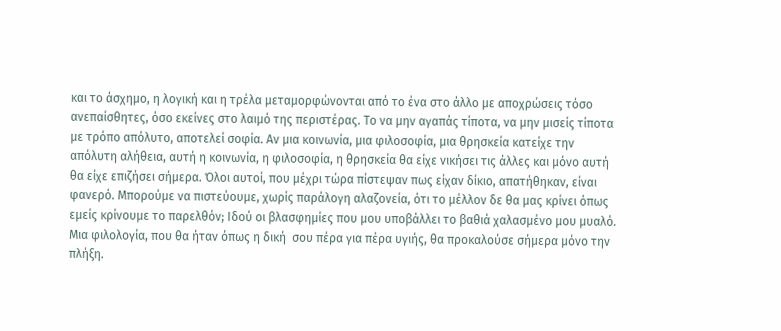και το άσχημο, η λογική και η τρέλα μεταμορφώνονται από το ένα στο άλλο με αποχρώσεις τόσο ανεπαίσθητες, όσο εκείνες στο λαιμό της περιστέρας. Το να μην αγαπάς τίποτα, να μην μισείς τίποτα με τρόπο απόλυτο, αποτελεί σοφία. Αν μια κοινωνία, μια φιλοσοφία, μια θρησκεία κατείχε την απόλυτη αλήθεια, αυτή η κοινωνία, η φιλοσοφία, η θρησκεία θα είχε νικήσει τις άλλες και μόνο αυτή θα είχε επιζήσει σήμερα. Όλοι αυτοί, που μέχρι τώρα πίστεψαν πως είχαν δίκιο, απατήθηκαν, είναι φανερό. Μπορούμε να πιστεύουμε, χωρίς παράλογη αλαζονεία, ότι το μέλλον δε θα μας κρίνει όπως εμείς κρίνουμε το παρελθόν; Ιδού οι βλασφημίες που μου υποβάλλει το βαθιά χαλασμένο μου μυαλό. Μια φιλολογία, που θα ήταν όπως η δική  σου πέρα για πέρα υγιής, θα προκαλούσε σήμερα μόνο την πλήξη.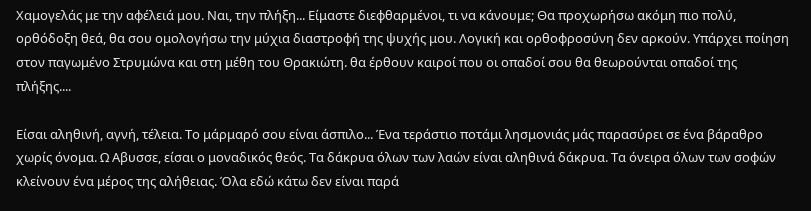Χαμογελάς με την αφέλειά μου. Ναι, την πλήξη... Είμαστε διεφθαρμένοι, τι να κάνουμε; Θα προχωρήσω ακόμη πιο πολύ, ορθόδοξη θεά, θα σου ομολογήσω την μύχια διαστροφή της ψυχής μου. Λογική και ορθοφροσύνη δεν αρκούν. Υπάρχει ποίηση στον παγωμένο Στρυμώνα και στη μέθη του Θρακιώτη. θα έρθουν καιροί που οι οπαδοί σου θα θεωρούνται οπαδοί της πλήξης....

Είσαι αληθινή, αγνή, τέλεια. Το μάρμαρό σου είναι άσπιλο... Ένα τεράστιο ποτάμι λησμονιάς μάς παρασύρει σε ένα βάραθρο χωρίς όνομα. Ω Αβυσσε, είσαι ο μοναδικός θεός. Τα δάκρυα όλων των λαών είναι αληθινά δάκρυα. Τα όνειρα όλων των σοφών κλείνουν ένα μέρος της αλήθειας. Όλα εδώ κάτω δεν είναι παρά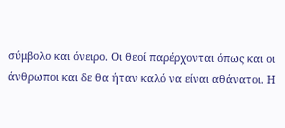σύμβολο και όνειρο. Οι θεοί παρέρχονται όπως και οι άνθρωποι και δε θα ήταν καλό να είναι αθάνατοι. Η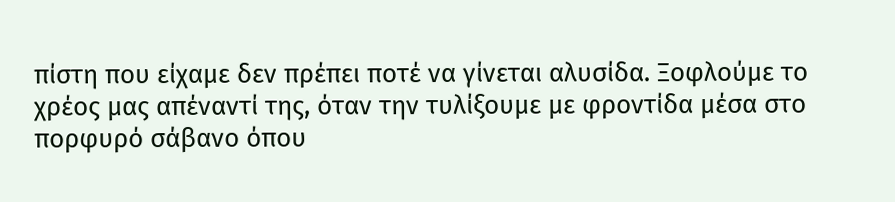πίστη που είχαμε δεν πρέπει ποτέ να γίνεται αλυσίδα. Ξοφλούμε το χρέος μας απέναντί της, όταν την τυλίξουμε με φροντίδα μέσα στο πορφυρό σάβανο όπου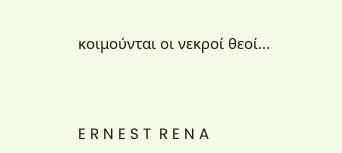κοιμούνται οι νεκροί θεοί...



E R N E S T  R E N A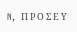N,  Π Ρ Ο Σ Ε Υ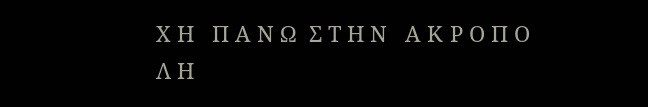Χ Η   Π Α Ν Ω  Σ Τ Η Ν   Α Κ Ρ Ο Π Ο Λ Η